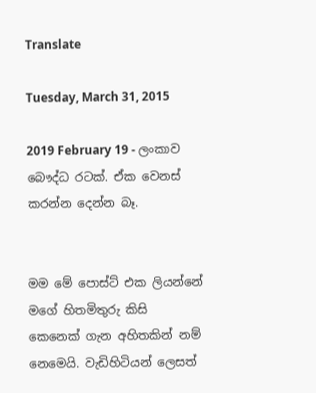Translate

Tuesday, March 31, 2015

2019 February 19 - ලංකාව බෞද්ධ රටක්. ඒක වෙනස් කරන්න දෙන්න බෑ.


මම මේ පොස්ට් එක ලියන්නේ මගේ හිතමිතුරු කිසි කෙනෙක් ගැන අහිතකින් නම් නෙමෙයි. වැඩිහිටියන් ලෙසත්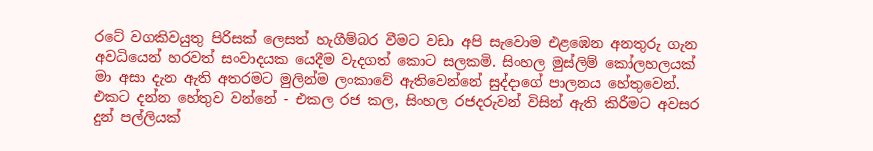රටේ වගකිවයුතු පිරිසක් ලෙසත් හැගීම්බර වීමට වඩා අපි සැවොම එළඹෙන අනතුරු ගැන අවධියෙන් හරවත් සංවාදයක යෙදීම වැදගත් කොට සලකමි. සිංහල මුස්ලිම් කෝලහලයක් මා අසා දැන ඇති අතරමට මුලින්ම ලංකාවේ ඇතිවෙන්නේ සුද්දාගේ පාලනය හේතුවෙන්. එකට දන්න හේතුව වන්නේ - එකල රජ කල, සිංහල රජදරුවන් විසින් ඇති කිරීමට අවසර දුන් පල්ලියක්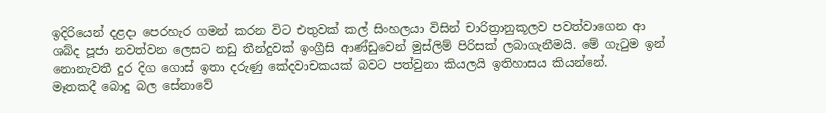ඉදිරියෙන් දළදා පෙරහැර ගමන් කරන විට එතුවක් කල් සිංහලයා විසින් චාරිත්‍රානුකූලව පවත්වාගෙන ආ ශබ්ද පූජා නවත්වන ලෙසට නඩු තීන්දුවක් ඉංග්‍රීසි ආණ්ඩුවෙන් මුස්ලිම් පිරිසක් ලබාගැනීමයි. මේ ගැටුම ඉන් නොනැවතී දුර දිග ගොස් ඉතා දරුණු කේදවාචකයක් බවට පත්වුනා කියලයි ඉතිහාසය කියන්නේ.
මෑතකදී බොදු බල සේනාවේ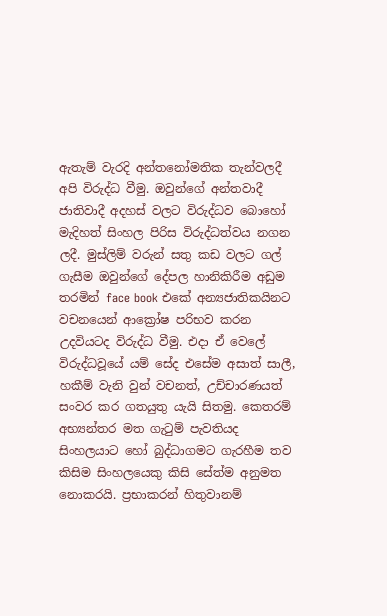ඇතැම් වැරදි අන්තනෝමතික තැන්වලදී අපි විරුද්ධ වීමු. ඔවුන්ගේ අන්තවාදී ජාතිවාදී අදහස් වලට විරුද්ධව බොහෝ මැදිහත් සිංහල පිරිස විරුද්ධත්වය නගන ලදී. මුස්ලිම් වරුන් සතු කඩ වලට ගල් ගැසීම ඔවුන්ගේ දේපල හානිකිරීම අඩුම තරමින් face book එකේ අන්‍යජාතිකයිනට වචනයෙන් ආක්‍රෝෂ පරිභව කරන උදවියටද විරුද්ධ වීමු. එදා ඒ වෙලේ විරුද්ධවූයේ යම් සේද එසේම අසාත් සාලී, හකීම් වැනි වුන් වචනත්, උච්චාරණයත් සංවර කර ගතයුතු යැයි සිතමු. කෙතරම් අභ්‍යන්තර මත ගැටුම් පැවතියද සිංහලයාට හෝ බුද්ධාගමට ගැරහීම තව කිසිම සිංහලයෙකු කිසි සේත්ම අනුමත නොකරයි. ප්‍රභාකරන් හිතුවානම්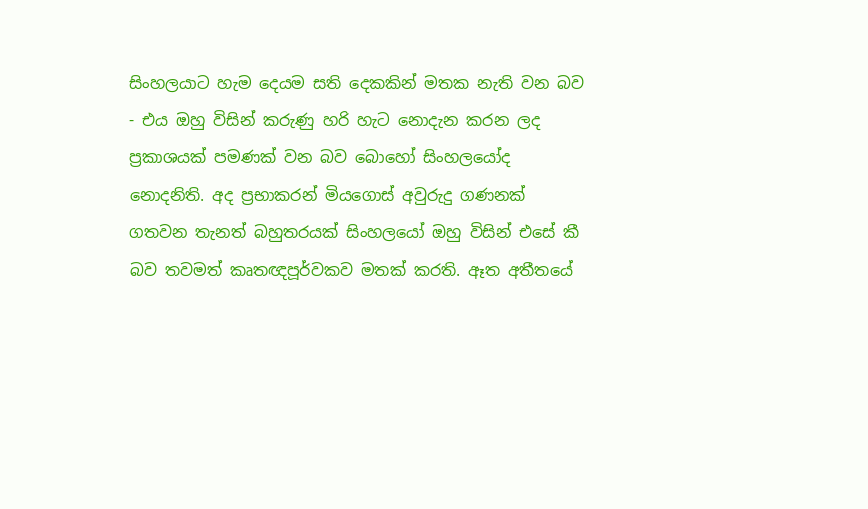සිංහලයාට හැම දෙයම සති දෙකකින් මතක නැති වන බව - එය ඔහු විසින් කරුණු හරි හැට නොදැන කරන ලද ප්‍රකාශයක් පමණක් වන බව බොහෝ සිංහලයෝද නොදනිති. අද ප්‍රභාකරන් මියගොස් අවුරුදු ගණනක් ගතවන තැනත් බහුතරයක් සිංහලයෝ ඔහු විසින් එසේ කී බව තවමත් කෘතඥපූර්වකව මතක් කරති. ඈත අතීතයේ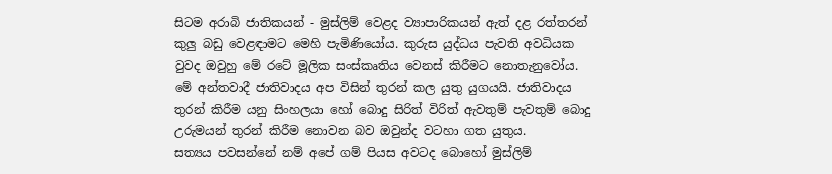සිටම අරාබි ජාතිකයන් - මුස්ලිම් වෙළද ව්‍යාපාරිකයන් ඇත් දළ රත්තරන් කුලු බඩු වෙළඳාමට මෙහි පැමිණියෝය. කුරුස යුද්ධය පැවති අවධියක වුවද ඔවුහු මේ රටේ මූලික සංස්කෘතිය වෙනස් කිරීමට නොතැනුවෝය. මේ අන්තවාදී ජාතිවාදය අප විසින් තුරන් කල යුතු යුගයයි. ජාතිවාදය තුරන් කිරීම යනු සිංහලයා හෝ බොදු සිරිත් විරිත් ඇවතුම් පැවතුම් බොදු උරුමයන් තුරන් කිරීම නොවන බව ඔවුන්ද වටහා ගත යුතුය.
සත්‍යය පවසන්නේ නම් අපේ ගම් පියස අවටද බොහෝ මුස්ලිම්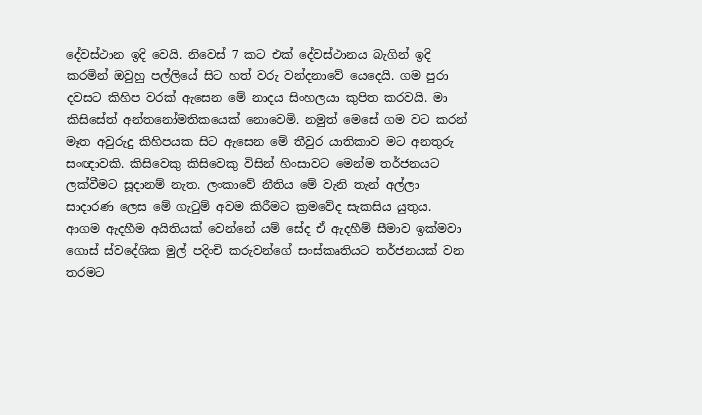දේවස්ථාන ඉදි වෙයි. නිවෙස් 7 කට එක් දේවස්ථානය බැගින් ඉදි කරමින් ඔවුහු පල්ලියේ සිට හත් වරු වන්දනාවේ යෙදෙයි. ගම පුරා දවසට කිහිප වරක් ඇසෙන මේ නාදය සිංහලයා කුපිත කරවයි. මා කිසිසේත් අන්තනෝමතිකයෙක් නොවෙමි. නමුත් මෙසේ ගම වට කරන් මෑත අවුරුදු කිහිපයක සිට ඇසෙන මේ තීවුර යාතිකාව මට අනතුරු සංඥාවකි. කිසිවෙකු කිසිවෙකු විසින් හිංසාවට මෙන්ම තර්ජනයට ලක්වීමට සූදානම් නැත. ලංකාවේ නීතිය මේ වැනි තැන් අල්ලා සාදාරණ ලෙස මේ ගැටුම් අවම කිරීමට ක්‍රමවේද සැකසිය යුතුය. ආගම ඇදහීම අයිතියක් වෙන්නේ යම් සේද ඒ ඇදහීම් සීමාව ඉක්මවා ගොස් ස්වදේශික මුල් පදිංචි කරුවන්ගේ සංස්කෘතියට තර්ජනයක් වන තරමට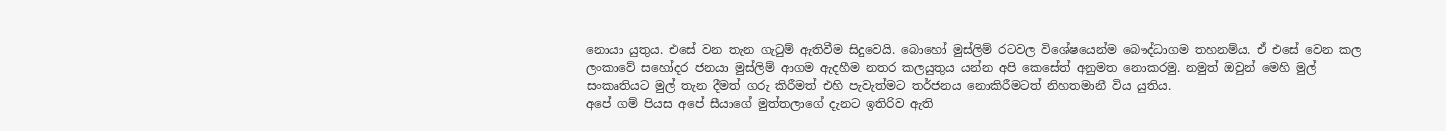නොයා යුතුය. එසේ වන තැන ගැටුම් ඇතිවීම සිදුවෙයි. බොහෝ මුස්ලිම් රටවල විශේෂයෙන්ම බෞද්ධාගම තහනම්ය. ඒ එසේ වෙන කල ලංකාවේ සහෝදර ජනයා මුස්ලිම් ආගම ඇදහීම නතර කලයුතුය යන්න අපි කෙසේත් අනුමත නොකරමු. නමුත් ඔවුන් මෙහි මුල් සංකෘතියට මුල් තැන දීමත් ගරු කිරීමත් එහි පැවැත්මට තර්ජනය නොකිරීමටත් නිහතමානී විය යුතිය.
අපේ ගම් පියස අපේ සීයාගේ මුත්තලාගේ දැනට ඉතිරිව ඇති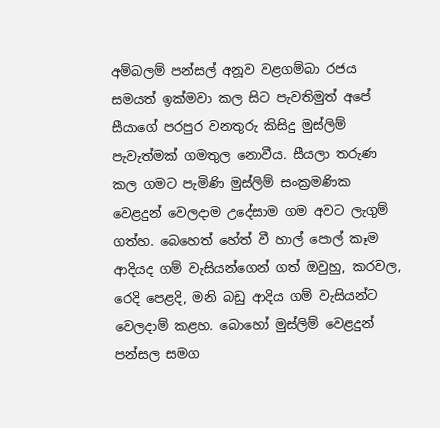අම්බලම් පන්සල් අනූව වළගම්බා රජය සමයත් ඉක්මවා කල සිට පැවතිමුත් අපේ සීයාගේ පරපුර වනතුරු කිසිදු මුස්ලිම් පැවැත්මක් ගමතුල නොවීය. සීයලා තරුණ කල ගමට පැමිණි මුස්ලිම් සංක්‍රමණික වෙළදුන් වෙලදාම උදේසාම ගම අවට ලැගුම් ගත්හ. බෙහෙත් හේත් වී හාල් පොල් කෑම ආදියද ගම් වැසියන්ගෙන් ගත් ඔවුහු, කරවල, රෙදි පෙළදි, මනි බඩු ආදිය ගම් වැසියන්ට වෙලදාම් කළහ. බොහෝ මුස්ලිම් වෙළදුන් පන්සල සමග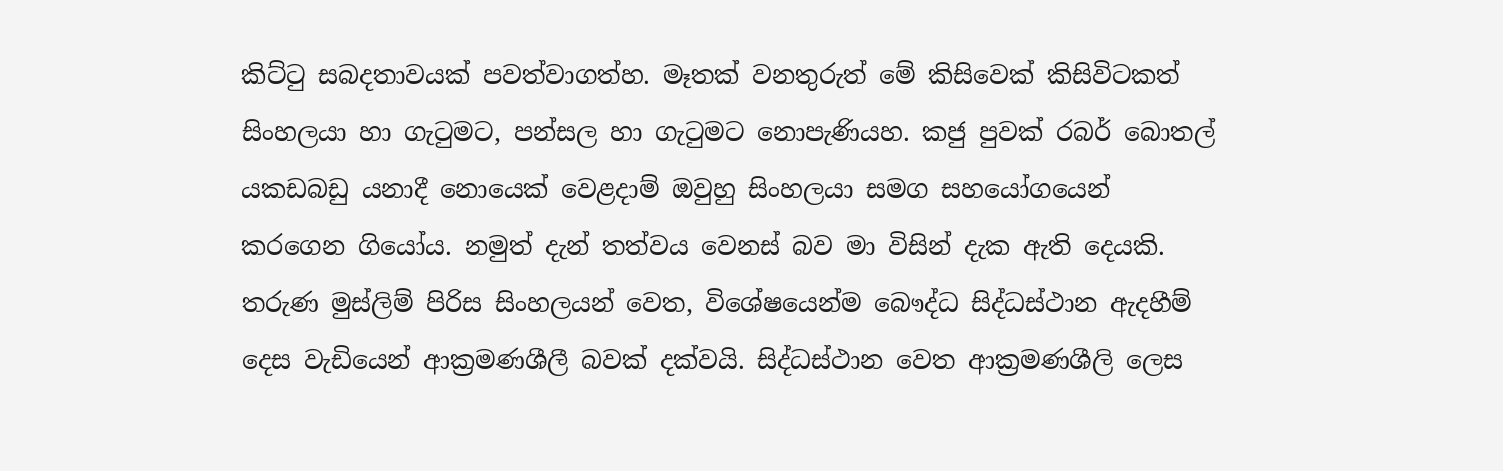කිට්ටු සබදතාවයක් පවත්වාගත්හ. මෑතක් වනතුරුත් මේ කිසිවෙක් කිසිවිටකත් සිංහලයා හා ගැටුමට, පන්සල හා ගැටුමට නොපැණියහ. කජු පුවක් රබර් බොතල් යකඩබඩු යනාදී නොයෙක් වෙළදාම් ඔවුහු සිංහලයා සමග සහයෝගයෙන් කරගෙන ගියෝය. නමුත් දැන් තත්වය වෙනස් බව මා විසින් දැක ඇති දෙයකි. තරුණ මුස්ලිම් පිරිස සිංහලයන් වෙත, විශේෂයෙන්ම බෞද්ධ සිද්ධස්ථාන ඇදහීම් දෙස වැඩියෙන් ආක්‍රමණශීලී බවක් දක්වයි. සිද්ධස්ථාන වෙත ආක්‍රමණශීලි ලෙස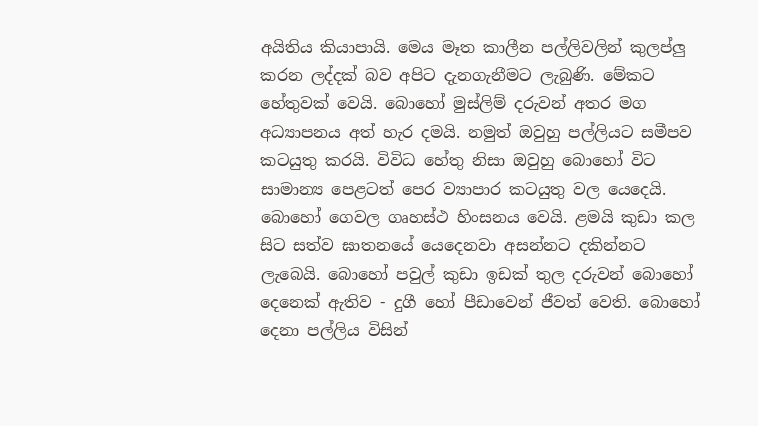අයිතිය කියාපායි. මෙය මෑත කාලීන පල්ලිවලින් කුලප්ලු කරන ලද්දක් බව අපිට දැනගැනීමට ලැබුණි. මේකට හේතුවක් වෙයි. බොහෝ මුස්ලිම් දරුවන් අතර මග අධ්‍යාපනය අත් හැර දමයි. නමුත් ඔවුහු පල්ලියට සමීපව කටයුතු කරයි. විවිධ හේතු නිසා ඔවුහු බොහෝ විට සාමාන්‍ය පෙළටත් පෙර ව්‍යාපාර කටයුතු වල යෙදෙයි. බොහෝ ගෙවල ගෘහස්ථ හිංසනය වෙයි. ළමයි කුඩා කල සිට සත්ව ඝාතනයේ යෙදෙනවා අසන්නට දකින්නට ලැබෙයි. බොහෝ පවුල් කුඩා ඉඩක් තුල දරුවන් බොහෝ දෙනෙක් ඇතිව - දුගී හෝ පීඩාවෙන් ජීවත් වෙති. බොහෝ දෙනා පල්ලිය විසින්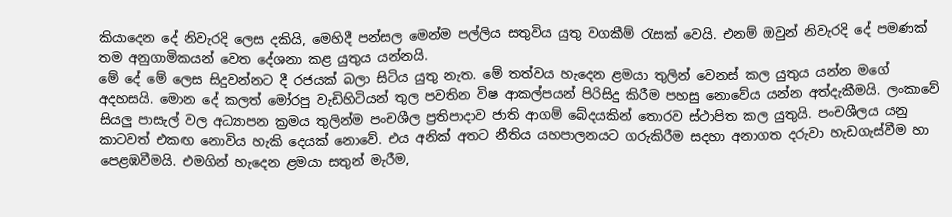කියාදෙන දේ නිවැරදි ලෙස දකියි, මෙහිදී පන්සල මෙන්ම පල්ලිය සතුවිය යුතු වගකීම් රැසක් වෙයි. එනම් ඔවුන් නිවැරදි දේ පමණක් තම අනුගාමිකයන් වෙත දේශනා කළ යුතුය යන්නයි.
මේ දේ මේ ලෙස සිදුවන්නට දී රජයක් බලා සිටිය යුතු නැත. මේ තත්වය හැදෙන ළමයා තුලින් වෙනස් කල යුතුය යන්න මගේ අදහසයි. මොන දේ කලත් මෝරපු වැඩිහිටියන් තුල පවතින විෂ ආකල්පයන් පිරිසිදු කිරීම පහසු නොවේය යන්න අත්දැකීමයි. ලංකාවේ සියලු පාසැල් වල අධ්‍යාපන ක්‍රමය තුලින්ම පංචශීල ප්‍රතිපාදාව ජාති ආගම් බේදයකින් තොරව ස්ථාපිත කල යුතුයි. පංචශීලය යනු කාටවත් එකඟ නොවිය හැකි දෙයක් නොවේ. එය අනික් අතට නීතිය යහපාලනයට ගරුකිරීම සදහා අනාගත දරුවා හැඩගැස්වීම හා පෙළඹවීමයි. එමගින් හැදෙන ළමයා සතුන් මැරීම,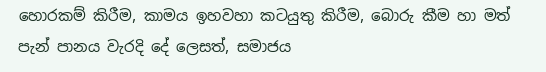හොරකම් කිරීම, කාමය ඉහවහා කටයුතු කිරීම, බොරු කීම හා මත් පැන් පානය වැරදි දේ ලෙසත්, සමාජය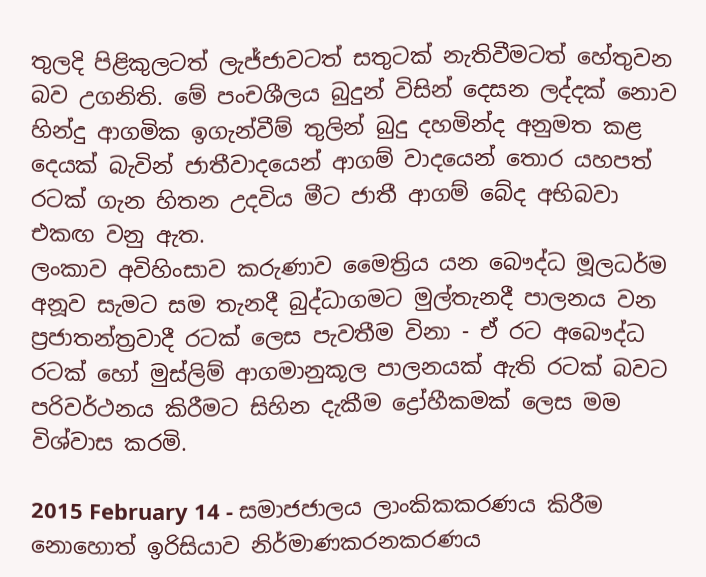තුලදි පිළිකුලටත් ලැජ්ජාවටත් සතුටක් නැතිවීමටත් හේතුවන බව උගනිති. මේ පංචශීලය බුදුන් විසින් දෙසන ලද්දක් නොව හින්දු ආගමික ඉගැන්වීම් තුලින් බුදු දහමින්ද අනුමත කළ දෙයක් බැවින් ජාතීවාදයෙන් ආගම් වාදයෙන් තොර යහපත් රටක් ගැන හිතන උදවිය මීට ජාතී ආගම් බේද අභිබවා එකඟ වනු ඇත.
ලංකාව අවිහිංසාව කරුණාව මෛත්‍රිය යන බෞද්ධ මූලධර්ම අනූව සැමට සම තැනදී බුද්ධාගමට මුල්තැනදී පාලනය වන ප්‍රජාතන්ත්‍රවාදී රටක් ලෙස පැවතීම විනා - ඒ රට අබෞද්ධ රටක් හෝ මුස්ලිම් ආගමානුකූල පාලනයක් ඇති රටක් බවට පරිවර්ථනය කිරීමට සිහින දැකීම ද්‍රෝහීකමක් ලෙස මම විශ්වාස කරමි.

2015 February 14 - සමාජජාලය ලාංකිකකරණය කිරීම නොහොත් ඉරිසියාව නිර්මාණකරනකරණය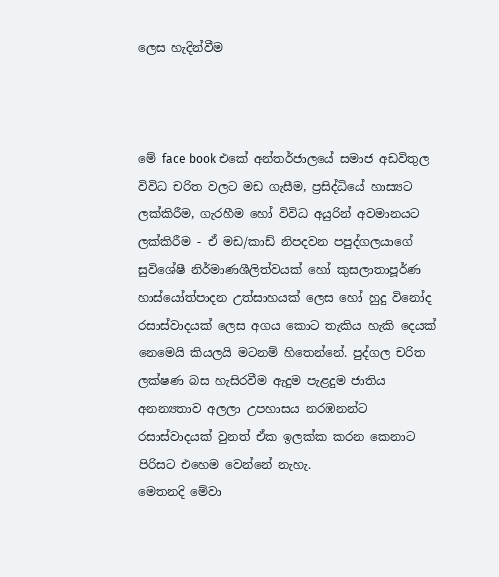ලෙස හැදින්වීම



මේ face book එකේ අන්තර්ජාලයේ සමාජ අඩවිතුල විවිධ චරිත වලට මඩ ගැසීම, ප්‍රසිද්ධියේ හාස්‍යට ලක්කිරීම, ගැරහීම හෝ විවිධ අයුරින් අවමානයට ලක්කිරීම - ඒ මඩ/කාඩ් නිපදවන පපුද්ගලයාගේ සුවිශේෂී නිර්මාණශීලිත්වයක් හෝ කුසලාතාපූර්ණ හාස්යෝත්පාදන උත්සාහයක් ලෙස හෝ හුදු විනෝද රසාස්වාදයක් ලෙස අගය කොට තැකිය හැකි දෙයක් නෙමෙයි කියලයි මටනම් හිතෙන්නේ. පුද්ගල චරිත ලක්ෂණ බස හැසිරවීම ඇදුම පැළදුම ජාතිය අනන්‍යතාව අලලා උපහාසය නරඹනන්ට රසාස්වාදයක් වුනත් ඒක ඉලක්ක කරන කෙනාට පිරිසට එහෙම වෙන්නේ නැහැ.
මෙතනදි මේවා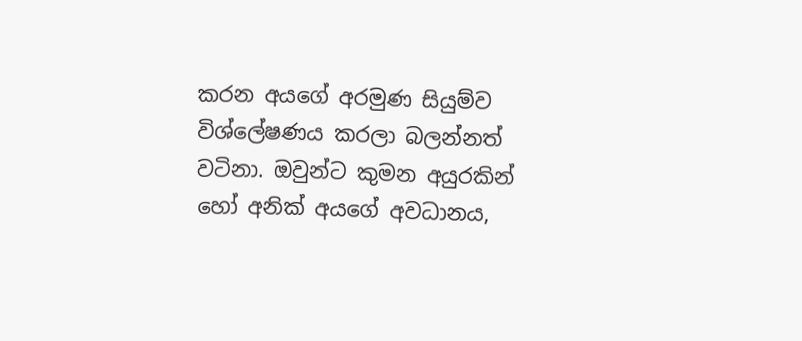කරන අයගේ අරමුණ සියුම්ව විශ්ලේෂණය කරලා බලන්නත් වටිනා. ඔවුන්ට කුමන අයුරකින් හෝ අනික් අයගේ අවධානය,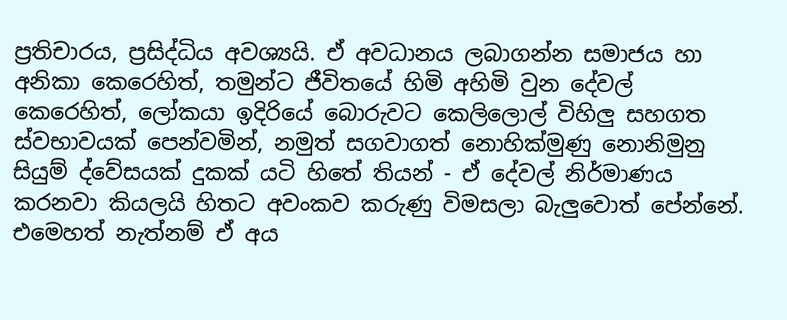ප්‍රතිචාරය, ප්‍රසිද්ධිය අවශ්‍යයි. ඒ අවධානය ලබාගන්න සමාජය හා අනිකා කෙරෙහිත්, තමුන්ට ජීවිතයේ හිමි අහිමි වුන දේවල් කෙරෙහිත්, ලෝකයා ඉදිරියේ බොරුවට කෙලිලොල් විහිලු සහගත ස්වභාවයක් පෙන්වමින්, නමුත් සගවාගත් නොහික්මුණු නොනිමුනු සියුම් ද්වේසයක් දුකක් යටි හිතේ තියන් - ඒ දේවල් නිර්මාණය කරනවා කියලයි හිතට අවංකව කරුණු විමසලා බැලුවොත් පේන්නේ. එමෙහත් නැත්නම් ඒ අය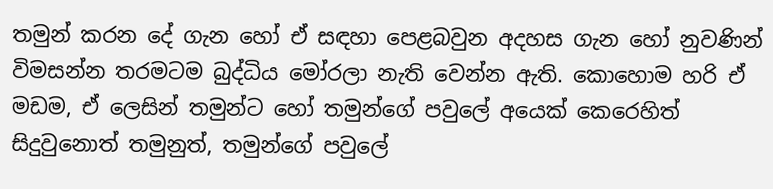තමුන් කරන දේ ගැන හෝ ඒ සඳහා පෙළබවුන අදහස ගැන හෝ නුවණින් විමසන්න තරමටම බුද්ධිය මෝරලා නැති වෙන්න ඇති. කොහොම හරි ඒ මඩම, ඒ ලෙසින් තමුන්ට හෝ තමුන්ගේ පවුලේ අයෙක් කෙරෙහිත් සිදුවුනොත් තමුනුත්, තමුන්ගේ පවුලේ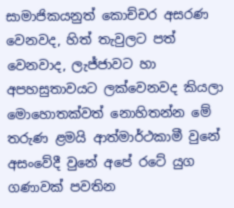සාමාජිකයනුත් කොච්චර අසරණ වෙනවද, හිත් තැවුලට පත් වෙනවාද, ලැජ්ජාවට හා අපහසුතාවයට ලක්වෙනවද කියලා මොහොතක්වත් නොහිතන්න මේ තරුණ ළමයි ආත්මාර්ථකාමී වුනේ අසංවේදී වුනේ අපේ රටේ යුග ගණාවක් පවතින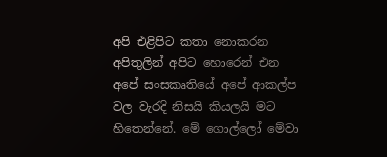අපි එළිපිට කතා නොකරන අපිතුලින් අපිට හොරෙන් එන අපේ සංසකෘතියේ අපේ ආකල්ප වල වැරදි නිසයි කියලයි මට හිතෙන්නේ. මේ ගොල්ලෝ මේවා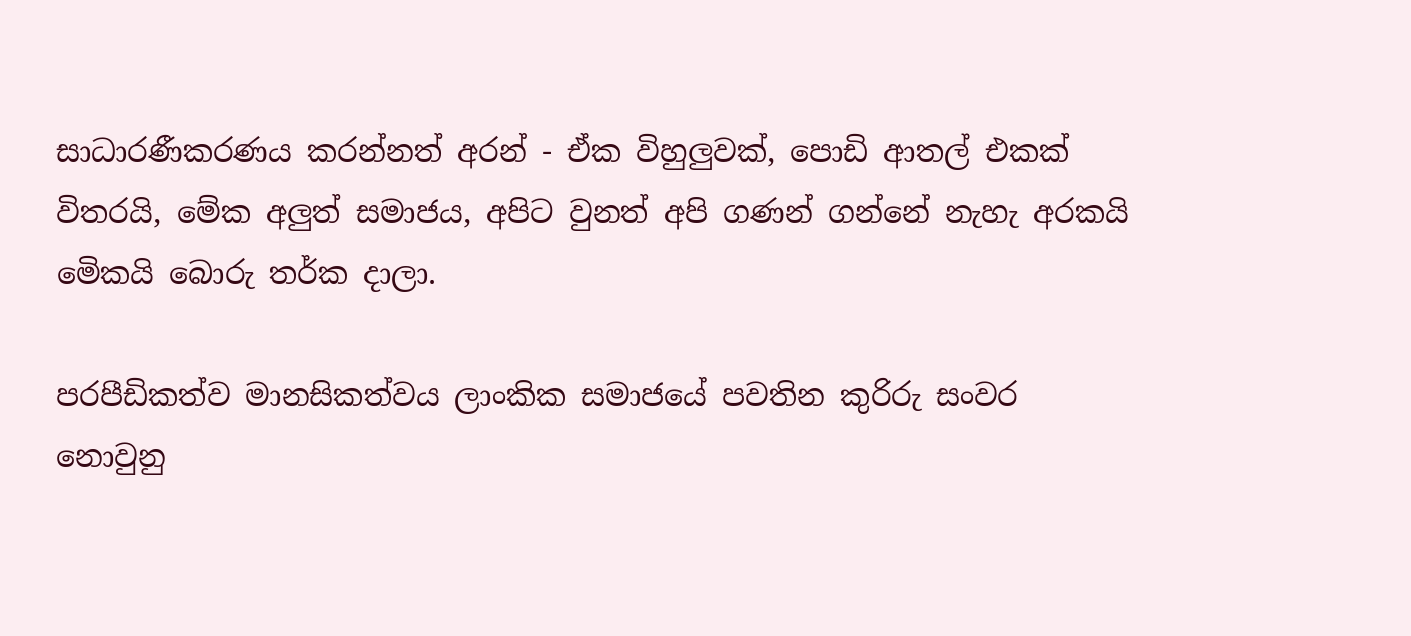සාධාරණීකරණය කරන්නත් අරන් - ඒක විහුලුවක්, පොඩි ආතල් එකක් විතරයි, මේක අලුත් සමාජය, අපිට වුනත් අපි ගණන් ගන්නේ නැහැ අරකයි මෙිකයි බොරු තර්ක දාලා.

පරපීඩිකත්ව මානසිකත්වය ලාංකික සමාජයේ පවතින කුරිරු සංවර නොවුනු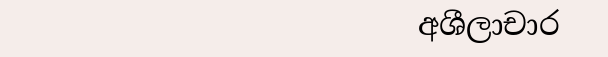අශීලාචාර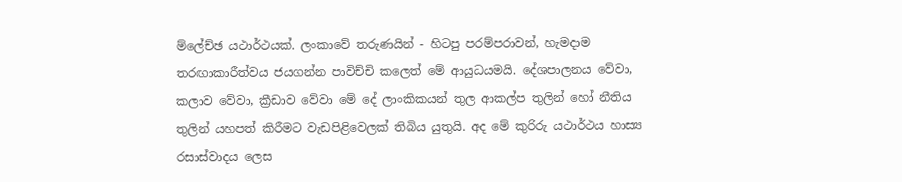ම්ලේච්ඡ යථාර්ථයක්. ලංකාවේ තරුණයින් - හිටපු පරම්පරාවන්, හැමදාම තරඟාකාරීත්වය ජයගන්න පාවිච්චි කලෙත් මේ ආයුධයමයි. දේශපාලනය වේවා, කලාව වේවා, ක්‍රීඩාව වේවා මේ දේ ලාංකිකයන් තුල ආකල්ප තුලින් හෝ නීතිය තුලින් යහපත් කිරීමට වැඩපිළිවෙලක් තිබිය යුතුයි. අද මේ කුරිරු යථාර්ථය හාස්‍ය රසාස්වාදය ලෙස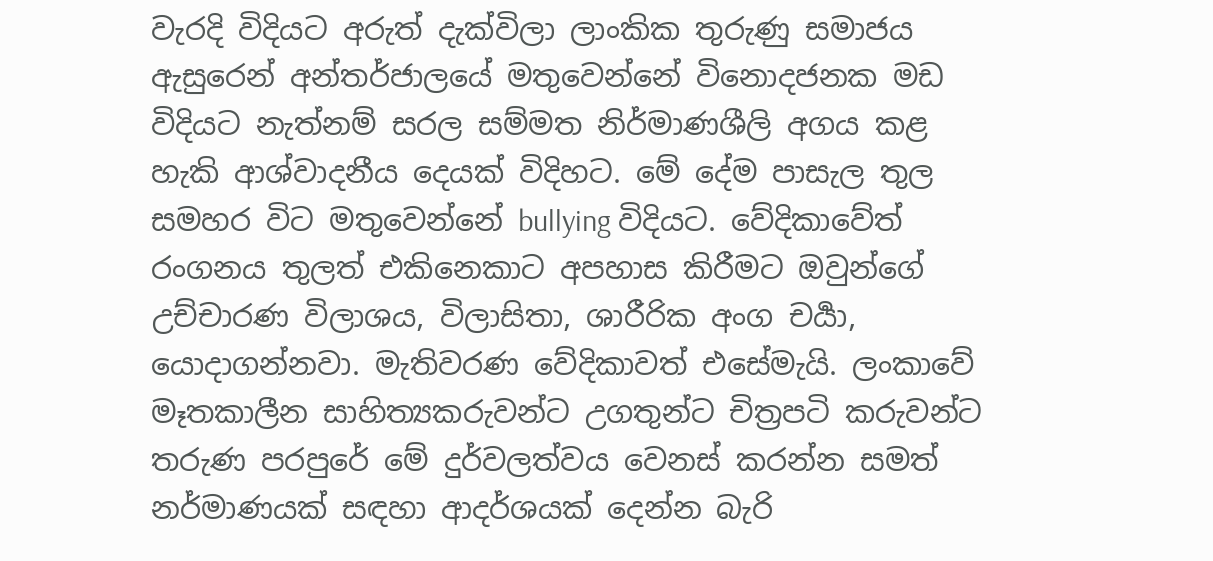වැරදි විදියට අරුත් දැක්විලා ලාංකික තුරුණු සමාජය ඇසුරෙන් අන්තර්ජාලයේ මතුවෙන්නේ විනොදජනක මඩ විදියට නැත්නම් සරල සම්මත නිර්මාණශීලි අගය කළ හැකි ආශ්වාදනීය දෙයක් විදිහට. මේ දේම පාසැල තුල සමහර විට මතුවෙන්නේ bullying විදියට. වේදිකාවේත් රංගනය තුලත් එකිනෙකාට අපහාස කිරීමට ඔවුන්ගේ උච්චාරණ විලාශය, විලාසිතා, ශාරීරික අංග චර්‍යා, යොදාගන්නවා. මැතිවරණ වේදිකාවත් එසේමැයි. ලංකාවේ මෑතකාලීන සාහිත්‍යකරුවන්ට උගතුන්ට චිත්‍රපටි කරුවන්ට තරුණ පරපුරේ මේ දුර්වලත්වය වෙනස් කරන්න සමත් නර්මාණයක් සඳහා ආදර්ශයක් දෙන්න බැරි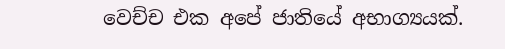වෙච්ච එක අපේ ජාතියේ අභාග්‍යයක්.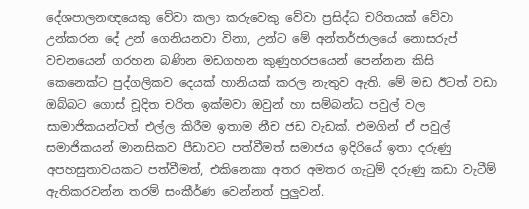දේශපාලනඥයෙකු වේවා කලා කරුවෙකු වේවා ප්‍රසිද්ධ චරිතයක් වේවා උන්කරන දේ උන් ගෙනියනවා විනා, උන්ට මේ අන්තර්ජාලයේ නොසරුප් වචනයෙන් ගරහන බණින මඩගහන කුණුහරපයෙන් පෙන්නන කිසි කෙනෙක්ට පුද්ගලිකව දෙයක් හානියක් කරල නැතුව ඇති. මේ මඩ ඊටත් වඩා ඔබ්බට ගොස් චූදිත චරිත ඉක්මවා ඔවුන් හා සම්බන්ධ පවුල් වල සාමාජිකයන්ටත් එල්ල කිරීම ඉතාම නීච ජඩ වැඩක්. එමගින් ඒ පවුල් සමාජිකයන් මානසිකව පීඩාවට පත්වීමත් සමාජය ඉදිරියේ ඉතා දරුණු අපහසුතාවයකට පත්වීමත්, එකිනෙකා අතර අමතර ගැටුම් දරුණු කඩා වැටීම් ඇතිකරවන්න තරම් සංකීර්ණ වෙන්නත් පුලුවන්.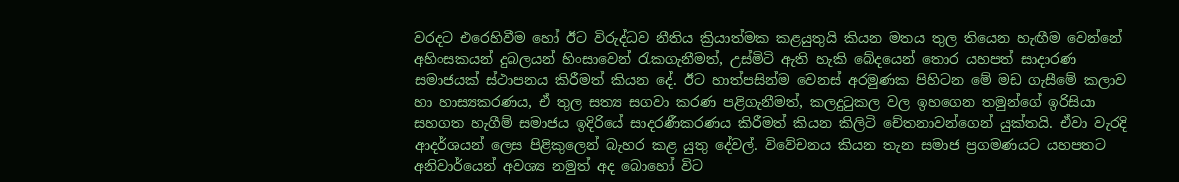වරදට එරෙහිවීම හෝ ඊට විරුද්ධව නීතිය ක්‍රියාත්මක කළයුතුයි කියන මතය තුල තියෙන හැඟීම වෙන්නේ අහිංසකයන් දුබලයන් හිංසාවෙන් රැකගැනීමත්, උස්මිටි ඇති හැකි බේදයෙන් තොර යහපත් සාදාරණ සමාජයක් ස්ථාපනය කිරීමත් කියන දේ. ඊට හාත්පසින්ම වෙනස් අරමුණක පිහිටන මේ මඩ ගැසීමේ කලාව හා හාස්‍යකරණය, ඒ තුල සත්‍ය සගවා කරණ පළිගැනීමත්, කලදුටුකල වල ඉහගෙන තමුන්ගේ ඉරිසියා සහගත හැගීම් සමාජය ඉදිරියේ සාදරණීකරණය කිරීමත් කියන කිලිටි චේතනාවන්ගෙන් යුක්තයි. ඒවා වැරදි ආදර්ශයන් ලෙස පිළිකුලෙන් බැහර කළ යුතු දේවල්. විවේචනය කියන තැන සමාජ ප්‍රගමණයට යහපතට අනිවාර්යෙන් අවශ්‍ය නමුත් අද බොහෝ විට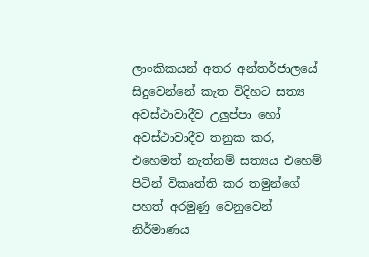ලාංකිකයන් අතර අන්තර්ජාලයේ සිදුවෙන්නේ කැත විදිහට සත්‍ය අවස්ථාවාදීව උලුප්පා හෝ අවස්ථාවාදීව තනුක කර, එහෙමත් නැත්නම් සත්‍යය එහෙම් පිටින් විකෘත්ති කර තමුන්ගේ පහත් අරමුණු වෙනුවෙන් නිර්මාණය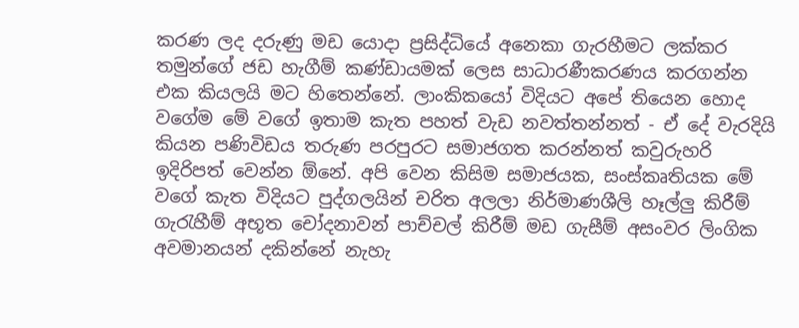කරණ ලද දරුණු මඩ යොදා ප්‍රසිද්ධියේ අනෙකා ගැරහීමට ලක්කර තමුන්ගේ ජඩ හැගීම් කණ්ඩායමක් ලෙස සාධාරණීකරණය කරගන්න එක කියලයි මට හිතෙන්නේ. ලාංකිකයෝ විදියට අපේ තියෙන හොද වගේම මේ වගේ ඉතාම කැත පහත් වැඩ නවත්තන්නත් - ඒ දේ වැරදියි කියන පණිවිඩය තරුණ පරපුරට සමාජගත කරන්නත් කවුරුහරි ඉදිරිපත් වෙන්න ඕනේ. අපි වෙන කිසිම සමාජයක, සංස්කෘතියක මේ වගේ කැත විදියට පුද්ගලයින් චරිත අලලා නිර්මාණශීලි හෑල්ලු කිරීම් ගැරැහීම් අභූත චෝදනාවන් පාච්චල් කිරීම් මඩ ගැසීම් අසංවර ලිංගික අවමානයන් දකින්නේ නැහැ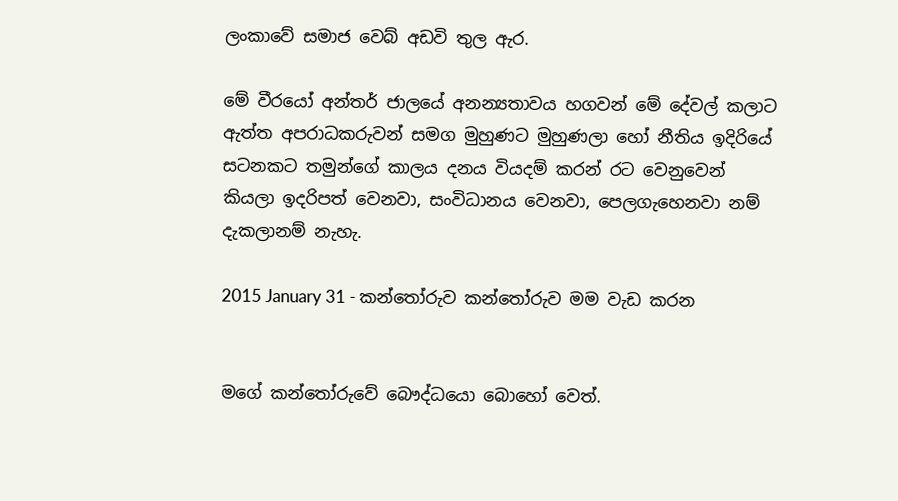ලංකාවේ සමාජ වෙබ් අඩවි තුල ඇර.

මේ වීරයෝ අන්තර් ජාලයේ අනන්‍යතාවය හගවන් මේ දේවල් කලාට ඇත්ත අපරාධකරුවන් සමග මුහුණට මුහුණලා හෝ නීතිය ඉදිරියේ සටනකට තමුන්ගේ කාලය දනය වියදම් කරන් රට වෙනුවෙන් කියලා ඉදරිපත් වෙනවා, සංවිධානය වෙනවා, පෙලගැහෙනවා නම් දැකලානම් නැහැ.

2015 January 31 - කන්තෝරුව කන්තෝරුව මම වැඩ කරන


මගේ කන්තෝරුවේ බෞද්ධයො බොහෝ වෙත්.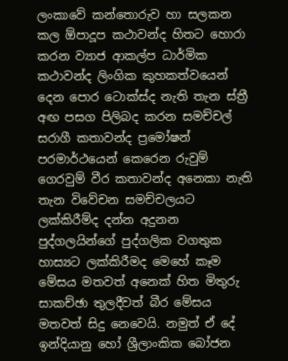ලංකාවේ කන්තොරුව හා සලකන කල ඕපාදූප කථාවන්ද හිතට හොරා කරන ව්‍යාජ ආකල්ප ධාර්මික කථාවන්ද ලිංගික කුහකත්වයෙන් දෙන පොර ටොක්ස්ද නැති තැන ස්ත්‍රී අඟ පසග පිලිබද කරන සමච්චල් සරාගී කතාවන්ද ප්‍රමෝෂන් පරමාර්ථයෙන් කෙරෙන රුවුම් ගෙරවුම් වීර කතාවන්ද අනෙකා නැති තැන විවේචන සමච්චලයට ලක්කිරීම්ද දන්න අදුනන පුද්ගලයින්ගේ පුද්ගලික වගතුක හාස්‍යට ලක්කිරීමද මෙහේ කෑම මේසය මතවත් අනෙක් හිත මිතුරු සාකච්ඡා තුලදීවත් බීර මේසය මතවත් සිදු නෙවෙයි. නමුත් ඒ දේ ඉන්දියානු හෝ ශ්‍රීලාංකික බෝජන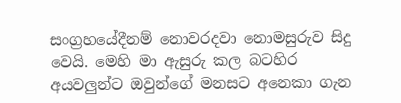සංග්‍රහයේදීනම් නොවරදවා නොමසුරුව සිදු වෙයි. මෙහි මා ඇසුරු කල බටහිර අයවලුන්ට ඔවුන්ගේ මනසට අනෙකා ගැන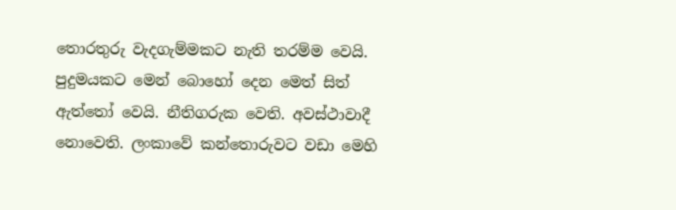තොරතුරු වැදගැම්මකට නැති තරම්ම වෙයි. පුදුමයකට මෙන් බොහෝ දෙන මෙත් සිත් ඇත්තෝ වෙයි. නීතිගරුක වෙති. අවස්ථාවාදී නොවෙති. ලංකාවේ කන්තොරුවට වඩා මෙහි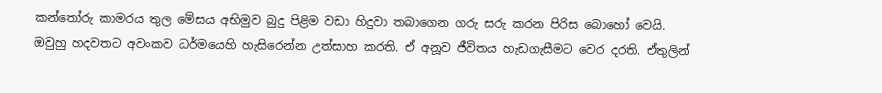කන්තෝරු කාමරය තුල මේසය අභිමුව බුදු පිළිම වඩා හිදුවා තබාගෙන ගරු සරු කරන පිරිස බොහෝ වෙයි. ඔවුහු හදවතට අවංකව ධර්මයෙහි හැසිරෙන්න උත්සාහ කරති. ඒ අනූව ජීවිතය හැඩගැසීමට වෙර දරති. ඒතුලින්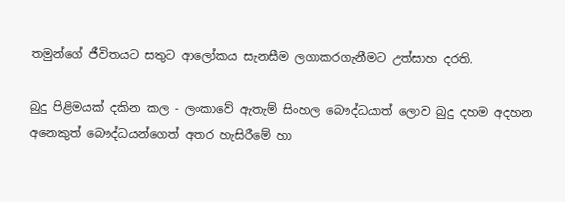තමුන්ගේ ජීවිතයට සතුට ආලෝකය සැනසීම ලගාකරගැනීමට උත්සාහ දරති.

බුදු පිළිමයක් දකින කල - ලංකාවේ ඇතැම් සිංහල බෞද්ධයාත් ලොව බුදු දහම අදහන අනෙකුත් බෞද්ධයන්ගෙත් අතර හැසිරීමේ හා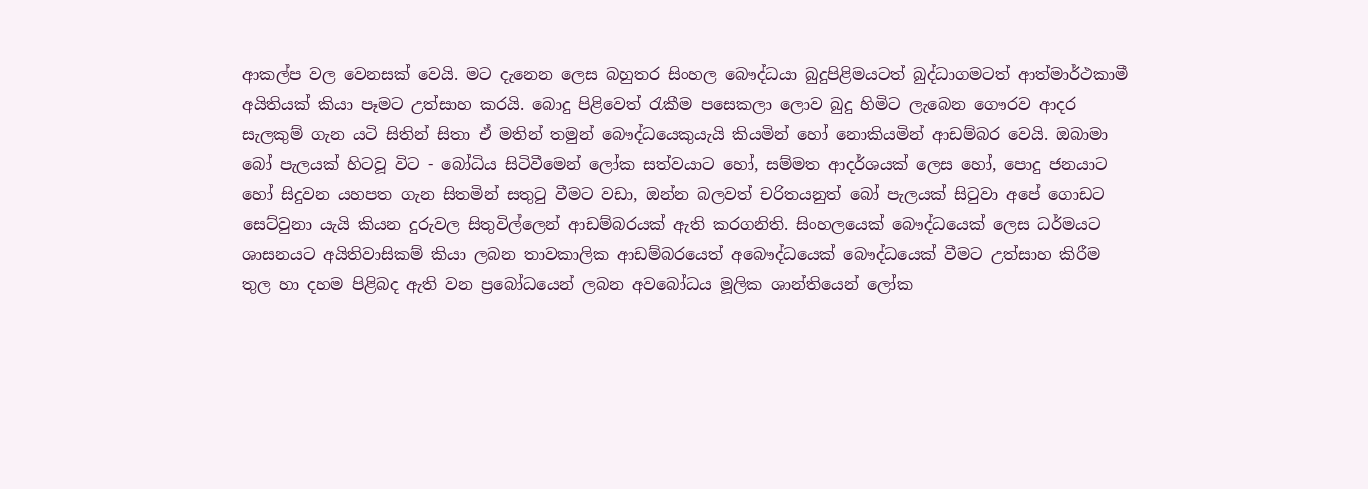ආකල්ප වල වෙනසක් වෙයි. මට දැනෙන ලෙස බහුතර සිංහල බෞද්ධයා බුදුපිළිමයටත් බුද්ධාගමටත් ආත්මාර්ථකාමී අයිතියක් කියා පෑමට උත්සාහ කරයි. බොදු පිළිවෙත් රැකීම පසෙකලා ලොව බුදු හිමිට ලැබෙන ගෞරව ආදර සැලකුම් ගැන යටි සිතින් සිතා ඒ මතින් තමුන් බෞද්ධයෙකුයැයි කියමින් හෝ නොකියමින් ආඩම්බර වෙයි. ඔබාමා බෝ පැලයක් හිටවූ විට - බෝධිය සිටිවීමෙන් ලෝක සත්වයාට හෝ, සම්මත ආදර්ශයක් ලෙස හෝ, පොදු ජනයාට හෝ සිදුවන යහපත ගැන සිතමින් සතුටු වීමට වඩා, ඔන්න බලවත් චරිතයනුත් බෝ පැලයක් සිටුවා අපේ ගොඩට සෙට්වුනා යැයි කියන දුරුවල සිතුවිල්ලෙන් ආඩම්බරයක් ඇති කරගනිති. සිංහලයෙක් බෞද්ධයෙක් ලෙස ධර්මයට ශාසනයට අයිතිවාසිකම් කියා ලබන තාවකාලික ආඩම්බරයෙත් අබෞද්ධයෙක් බෞද්ධයෙක් වීමට උත්සාහ කිරීම තුල හා දහම පිළිබද ඇති වන ප්‍රබෝධයෙන් ලබන අවබෝධය මූලික ශාන්තියෙන් ලෝක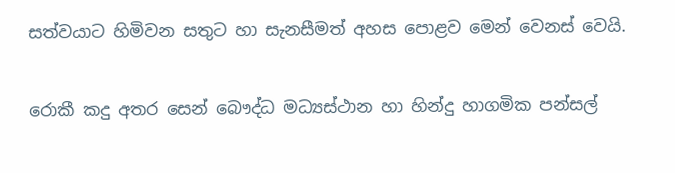සත්වයාට හිමිවන සතුට හා සැනසීමත් අහස පොළව මෙන් වෙනස් වෙයි.

රොකී කදු අතර සෙන් බෞද්ධ මධ්‍යස්ථාන හා හින්දු හාගමික පන්සල්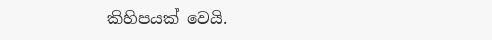කිහිපයක් වෙයි.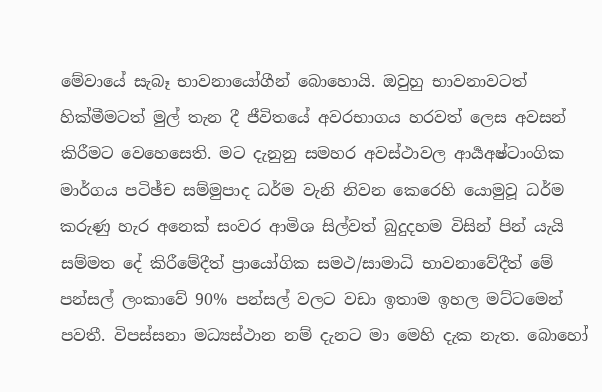මේවායේ සැබෑ භාවනායෝගීන් බොහොයි. ඔවුහු භාවනාවටත් හික්මීමටත් මුල් තැන දී ජීවිතයේ අවරභාගය හරවත් ලෙස අවසන් කිරීමට වෙහෙසෙති. මට දැනුනු සමහර අවස්ථාවල ආර්‍යඅෂ්ටාංගික මාර්ගය පටිඡ්ච සම්මුපාද ධර්ම වැනි නිවන කෙරෙහි යොමුවූ ධර්ම කරුණු හැර අනෙක් සංවර ආමිශ සිල්වත් බුදුදහම විසින් පින් යැයි සම්මත දේ කිරීමේදීත් ප්‍රායෝගික සමථ/සාමාධි භාවනාවේදීත් මේ පන්සල් ලංකාවේ 90% පන්සල් වලට වඩා ඉතාම ඉහල මට්ටමෙන් පවතී. විපස්සනා මධ්‍යස්ථාන නම් දැනට මා මෙහි දැක නැත. බොහෝ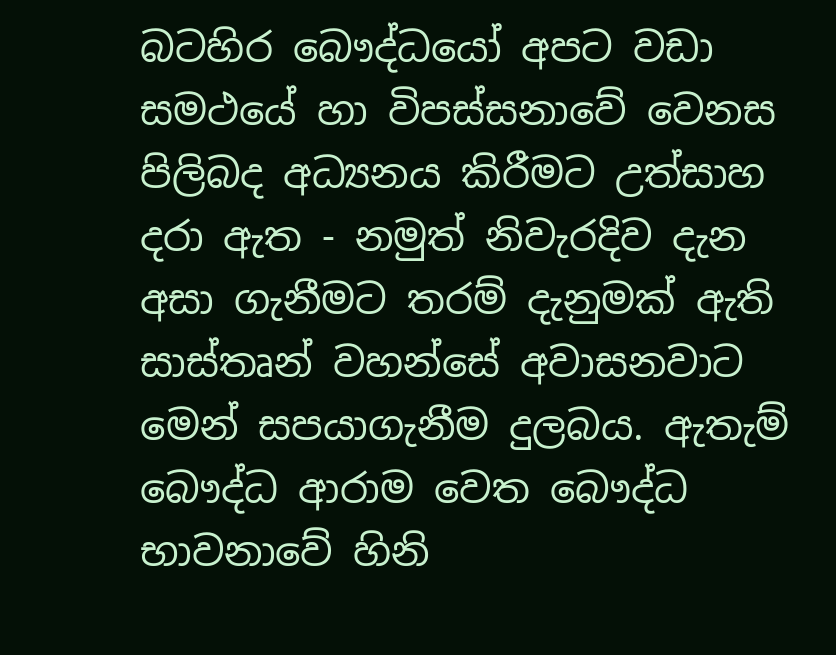බටහිර බෞද්ධයෝ අපට වඩා සමථයේ හා විපස්සනාවේ වෙනස පිලිබද අධ්‍යනය කිරීමට උත්සාහ දරා ඇත - නමුත් නිවැරදිව දැන අසා ගැනීමට තරම් දැනුමක් ඇති සාස්තෘන් වහන්සේ අවාසනවාට මෙන් සපයාගැනීම දුලබය. ඇතැම් බෞද්ධ ආරාම වෙත බෞද්ධ භාවනාවේ හිනි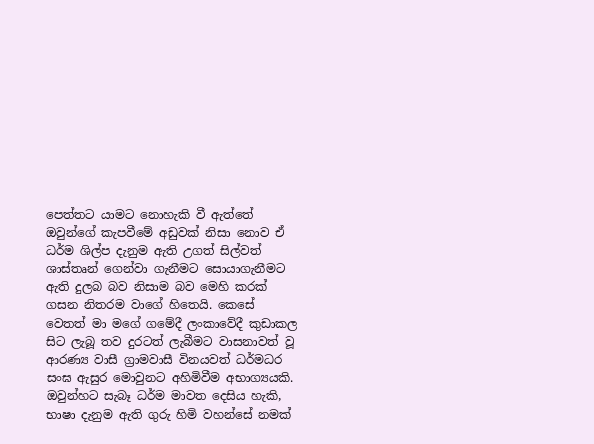පෙත්තට යාමට නොහැකි වී ඇත්තේ ඔවුන්ගේ කැපවීමේ අඩුවක් නිසා නොව ඒ ධර්ම ශිල්ප දැනුම ඇති උගත් සිල්වත් ශාස්තෘන් ගෙන්වා ගැනීමට සොයාගැනීමට ඇති දුලබ බව නිසාම බව මෙහි කරක් ගසන නිතරම වාගේ හිතෙයි. කෙසේ වෙතත් මා මගේ ගමේදී ලංකාවේදී කුඩාකල සිට ලැබූ තව දුරටත් ලැබීමට වාසනාවත් වූ ආරණ්‍ය වාසී ග්‍රාමවාසී විනයවත් ධර්මධර සංඝ ඇසුර මොවුනට අහිමිවීම අභාග්‍යයකි. ඔවුන්හට සැබෑ ධර්ම මාවත දෙසිය හැකි, භාෂා දැනුම ඇති ගුරු හිමි වහන්සේ නමක්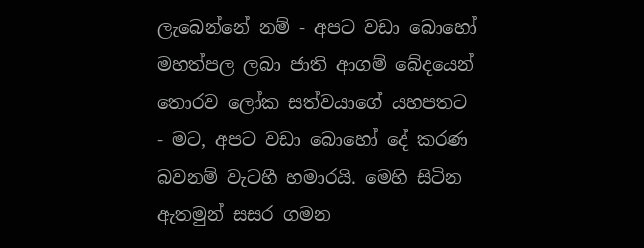ලැබෙන්නේ නම් - අපට වඩා බොහෝ මහත්පල ලබා ජාති ආගම් බේදයෙන් තොරව ලෝක සත්වයාගේ යහපතට - මට, අපට වඩා බොහෝ දේ කරණ බවනම් වැටහී හමාරයි. මෙහි සිටින ඇතමුන් සසර ගමන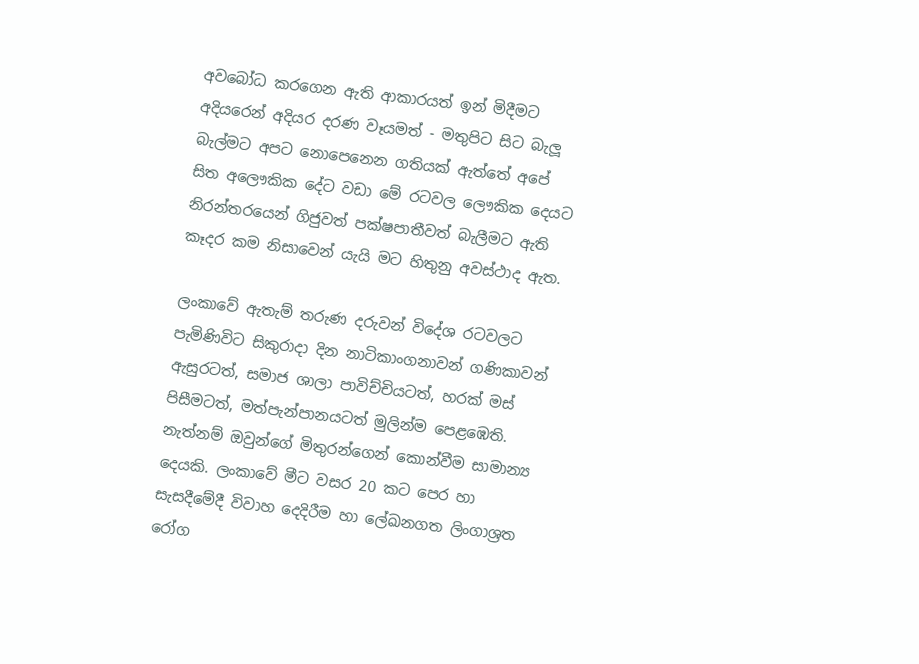අවබෝධ කරගෙන ඇති ආකාරයත් ඉන් මිදීමට අදියරෙන් අදියර දරණ වෑයමත් - මතුපිට සිට බැලූ බැල්මට අපට නොපෙනෙන ගතියක් ඇත්තේ අපේ සිත අලෞකික දේට වඩා මේ රටවල ලෞකික දෙයට නිරන්තරයෙන් ගිජුවත් පක්ෂපාතීවත් බැලීමට ඇති කෑදර කම නිසාවෙන් යැයි මට හිතුනු අවස්ථාද ඇත.

ලංකාවේ ඇතැම් තරුණ දරුවන් විදේශ රටවලට පැමිණිවිට සිකුරාදා දින නාටිකාංගනාවන් ගණිකාවන් ඇසුරටත්, සමාජ ශාලා පාවිච්චියටත්, හරක් මස් පිසීමටත්, මත්පැන්පානයටත් මුලින්ම පෙළඹෙති. නැත්නම් ඔවුන්ගේ මිතුරන්ගෙන් කොන්වීම සාමාන්‍ය දෙයකි. ලංකාවේ මීට වසර 20 කට පෙර හා සැසදීමේදී විවාහ දෙදිරීම හා ලේඛනගත ලිංගාශ්‍රත රෝග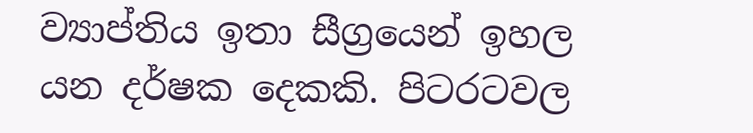ව්‍යාප්තිය ඉතා සීග්‍රයෙන් ඉහල යන දර්ෂක දෙකකි. පිටරටවල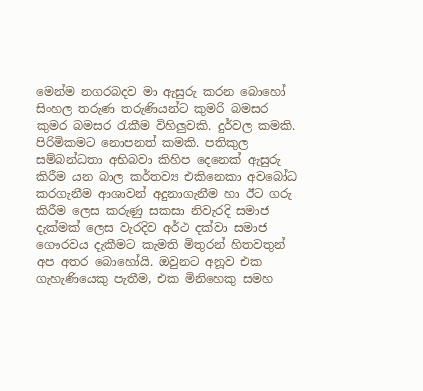මෙන්ම නගරබදව මා ඇසුරු කරන බොහෝ සිංහල තරුණ තරුණියන්ට කුමරි බමසර කුමර බමසර රැකීම විහිලුවකි. දුර්වල කමකි. පිරිමිකමට නොපනත් කමකි. පතිකුල සම්බන්ධතා අභිබවා කිහිප දෙනෙක් ඇසුරු කිරීම යන බාල කර්තව්‍ය එකිනෙකා අවබෝධ කරගැනීම ආශාවන් අදුනාගැනීම හා ඊට ගරු කිරීම ලෙස කරුණු සකසා නිවැරදි සමාජ දැක්මක් ලෙස වැරදිව අර්ථ දක්වා සමාජ ගෞරවය දැකීමට කැමති මිතුරන් හිතවතුන් අප අතර බොහෝයි. ඔවුනට අනූව එක ගැහැණියෙකු පැතීම, එක මිනිහෙකු සමහ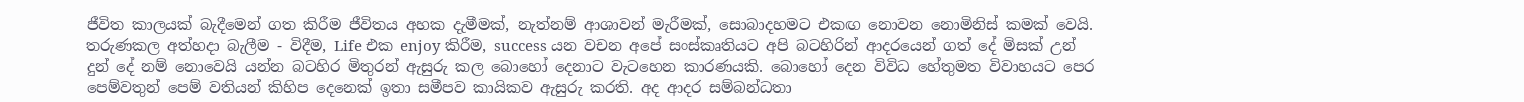ජීවිත කාලයක් බැදීමෙන් ගත කිරීම ජීවිතය අහක දැමීමක්, නැත්නම් ආශාවන් මැරීමක්, සොබාදහමට එකඟ නොවන නොමිනිස් කමක් වෙයි. තරුණකල අත්හදා බැලීම - විදීම, Life එක enjoy කිරීම, success යන වචන අපේ සංස්කෘතියට අපි බටහිරින් ආදරයෙන් ගත් දේ මිසක් උන් දුන් දේ නම් නොවෙයි යන්න බටහිර මිතුරන් ඇසුරු කල බොහෝ දෙනාට වැටහෙන කාරණයකි. බොහෝ දෙන විවිධ හේතුමත විවාහයට පෙර පෙම්වතුන් පෙම් වතියන් කිහිප දෙනෙක් ඉතා සමීපව කායිකව ඇසුරු කරති. අද ආදර සම්බන්ධතා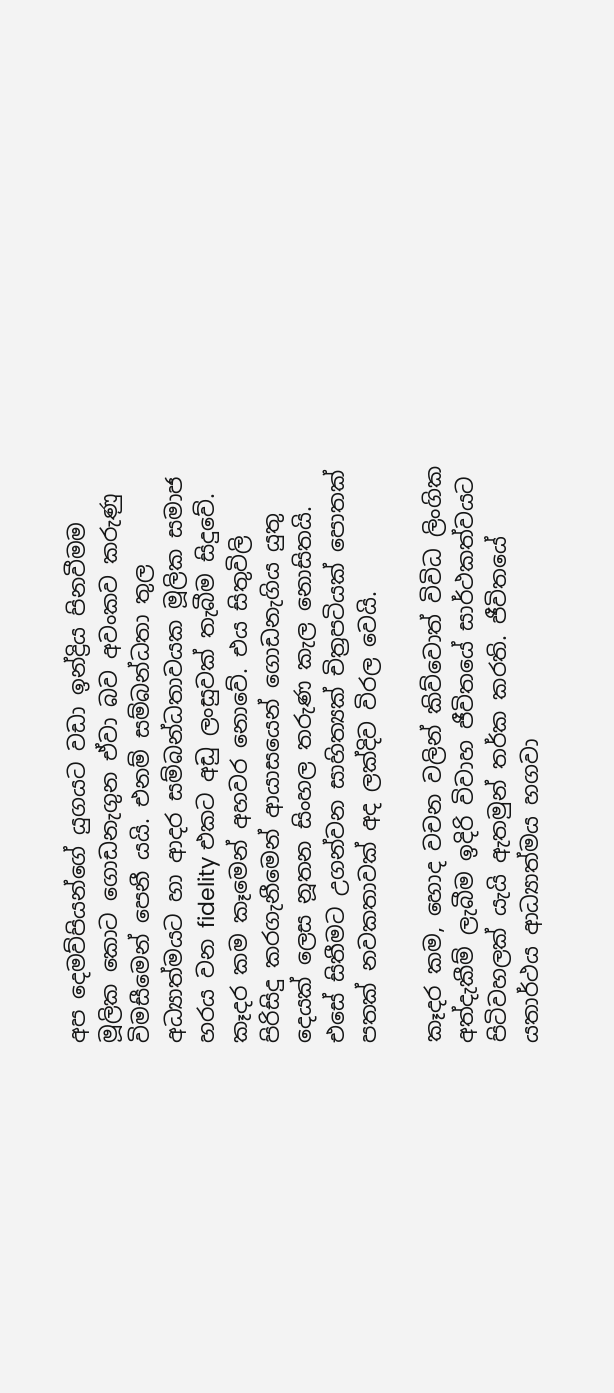අප දෙමව්පියන්ගේ යුගයට වඩා ඉන්ද්‍රිය පිනවීමම මූලික කොට ගොඩනැගුන ඒවා බව අවංකව කරුණු විමසීමෙන් පෙනී යයි. එනම් සම්බන්ධතා තුල අධ්‍යාත්මයට හා ආදර සම්බන්ධතාවයක මූලික සමාජ හරය වන fidelity එකට අඩු ලංසුවක් තැබීම සිදුවේ. කෑදර කම කෑමෙන් අහවර නොවේ. එය සිතුවිලි පිරිසිදු කරගැනීමෙන් ආයාසයෙන් ගොඩනැගිය යුතු දෙයක් ලෙස නූතන සිංහල තරුණ කැල නොසිතයි. එසේ සිතීමට උගන්වන සාහිත්‍යක් චිත්‍රපටියක් පොතක් පතක් නවකතාවක් අද ලක්දිව විරල වෙයි.

කෑදර කම, හොද වචන වලින් කිව්වොත් විවිධ ලිංගික අත්දැකීම් ලැබීම ඉදිරි විවාහ ජීවිතයේ සාර්ථකත්වයට පිටිවහලක් යැයි ඇතමුන් තර්ක කරති. ජීවිතයේ යතාර්ථය ආධ්‍යාත්මය හගවා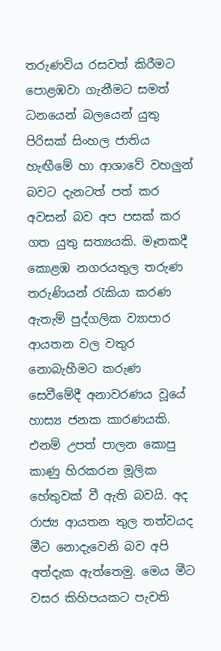තරුණවිය රසවත් කිරීමට පොළඹවා ගැනීමට සමත් ධනයෙන් බලයෙන් යුතු පිරිසක් සිංහල ජාතිය හැඟීමේ හා ආශාවේ වහලුන් බවට දැනටත් පත් කර අවසන් බව අප පසක් කර ගත යුතු සත්‍යයකි. මෑතකදී කොළඹ නගරයතුල තරුණ තරුණියන් රැකියා කරණ ඇතැම් පුද්ගලික ව්‍යාපාර ආයතන වල වතුර නොබැහීමට කරුණ සෙවීමේදී අනාවරණය වූයේ හාස්‍ය ජනක කාරණයකි. එනම් උපත් පාලන කොපු කාණු හිරකරන මූලික හේතුවක් වී ඇති බවයි. අද රාජ්‍ය ආයතන තුල තත්වයද මීට නොදැවෙනි බව අපි අත්දැක ඇත්තෙමු. මෙය මීට වසර කිහිපයකට පැවති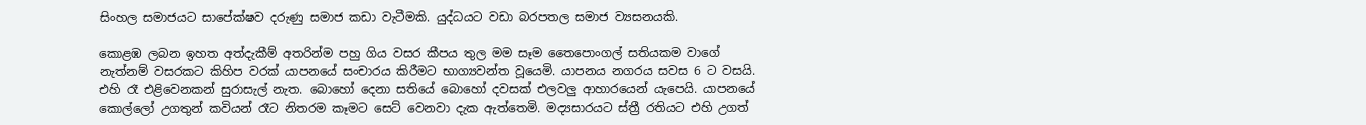සිංහල සමාජයට සාපේක්ෂව දරුණු සමාජ කඩා වැටීමකි. යුද්ධයට වඩා බරපතල සමාජ ව්‍යසනයකි.

කොළඹ ලබන ඉහත අත්දැකීම් අතරින්ම පහු ගිය වසර කීපය තුල මම සෑම තෛපොංගල් සතියකම වාගේ නැත්නම් වසරකට කිහිප වරක් යාපනයේ සංචාරය කිරීමට භාග්‍යවන්ත වූයෙමි. යාපනය නගරය සවස 6 ට වසයි. එහි රෑ එළිවෙනකන් සුරාසැල් නැත. බොහෝ දෙනා සතියේ බොහෝ දවසක් එලවලු ආහාරයෙන් යැපෙයි. යාපනයේ කොල්ලෝ උගතුන් කවියන් රෑට නිතරම කෑමට සෙට් වෙනවා දැක ඇත්තෙමි. මද්‍යසාරයට ස්ත්‍රී රතියට එහි උගත්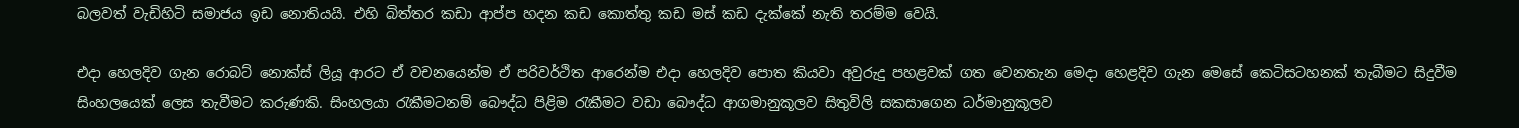බලවත් වැඩිහිටි සමාජය ඉඩ නොතියයි. එහි බිත්තර කඩා ආප්ප හදන කඩ කොත්තු කඩ මස් කඩ දැක්කේ නැති තරම්ම වෙයි.

එදා හෙලදිව ගැන රොබට් නොක්ස් ලියූ ආරට ඒ වචනයෙන්ම ඒ පරිවර්ථිත ආරෙන්ම එදා හෙලදිව පොත කියවා අවුරුදු පහළවක් ගත වෙනතැන මෙදා හෙළදිව ගැන මෙසේ කෙටිසටහනක් තැබීමට සිදුවීම සිංහලයෙක් ලෙස තැවීමට කරුණකි. සිංහලයා රැකීමටනම් බෞද්ධ පිළිම රැකීමට වඩා බෞද්ධ ආගමානුකූලව සිතුවිලි සකසාගෙන ධර්මානුකූලව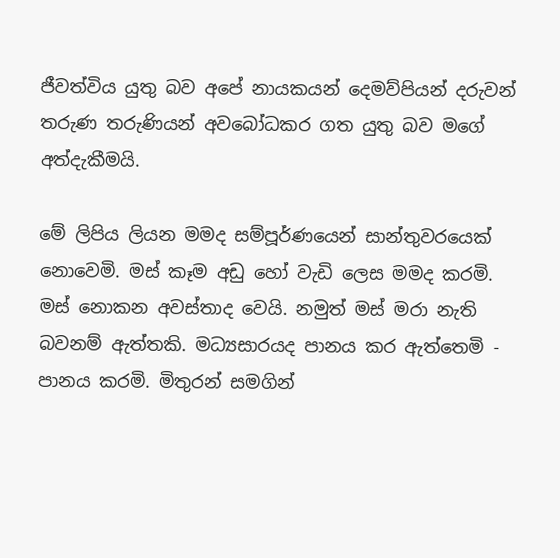ජීවත්විය යුතු බව අපේ නායකයන් දෙමව්පියන් දරුවන් තරුණ තරුණියන් අවබෝධකර ගත යුතු බව මගේ අත්දැකීමයි.

මේ ලිපිය ලියන මමද සම්පූර්ණයෙන් සාන්තුවරයෙක් නොවෙමි. මස් කෑම අඩු හෝ වැඩි ලෙස මමද කරමි. මස් නොකන අවස්තාද වෙයි. නමුත් මස් මරා නැති බවනම් ඇත්තකි. මධ්‍යසාරයද පානය කර ඇත්තෙමි - පානය කරමි. මිතුරන් සමගින්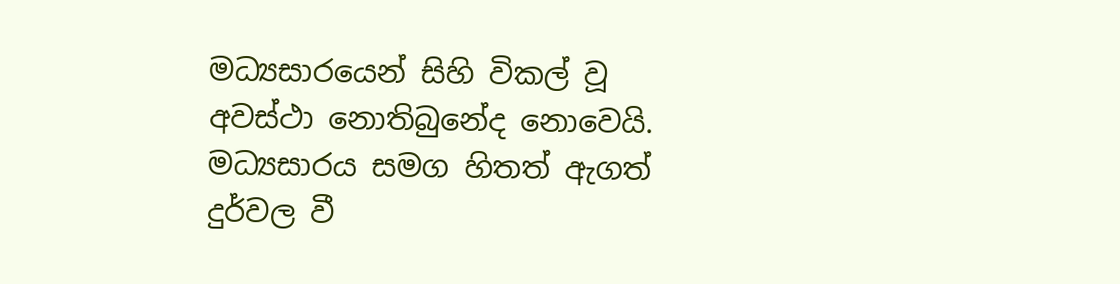මධ්‍යසාරයෙන් සිහි විකල් වූ අවස්ථා නොතිබුනේද නොවෙයි. මධ්‍යසාරය සමග හිතත් ඇගත් දුර්වල වී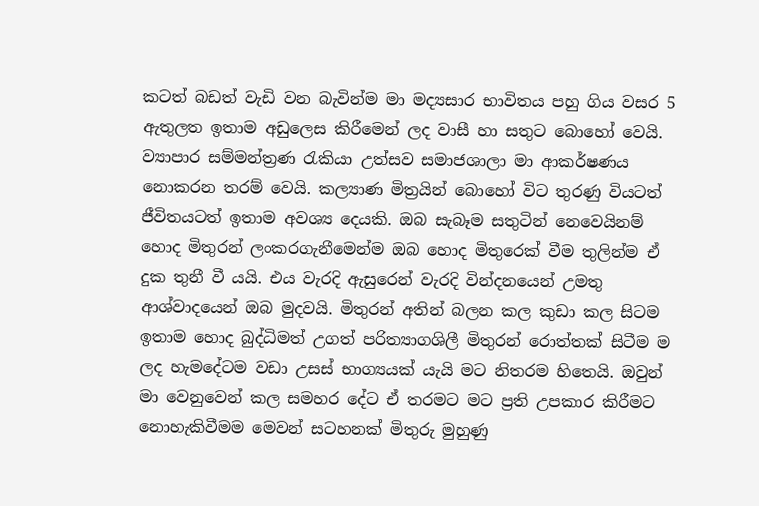කටත් බඩත් වැඩි වන බැවින්ම මා මද්‍යසාර භාවිතය පහු ගිය වසර 5 ඇතුලත ඉතාම අඩුලෙස කිරීමෙන් ලද වාසී හා සතුට බොහෝ වෙයි. ව්‍යාපාර සම්මන්ත්‍රණ රැකියා උත්සව සමාජශාලා මා ආකර්ෂණය නොකරන තරම් වෙයි. කල්‍යාණ මිත්‍රයින් බොහෝ විට තුරණු වියටත් ජීවිතයටත් ඉතාම අවශ්‍ය දෙයකි. ඔබ සැබෑම සතුටින් නෙවෙයිනම් හොද මිතුරන් ලංකරගැනීමෙන්ම ඔබ හොද මිතුරෙක් වීම තුලින්ම ඒ දුක තුනී වී යයි. එය වැරදි ඇසුර‍ෙන් වැරදි වින්දනයෙන් උමතු ආශ්වාදයෙන් ඔබ මුදවයි. මිතුරන් අතින් බලන කල කුඩා කල සිටම ඉතාම හොද බුද්ධිමත් උගත් පරිත්‍යාගශිලී මිතුරන් රොත්තක් සිටීම ම ලද හැමදේටම වඩා උසස් භාග්‍යයක් යැයි මට නිතරම හිතෙයි. ඔවුන් මා වෙනුවෙන් කල සමහර දේට ඒ තරමට මට ප්‍රති උපකාර කිරීමට නොහැකිවීමම මෙවන් සටහනක් මිතුරු මුහුණු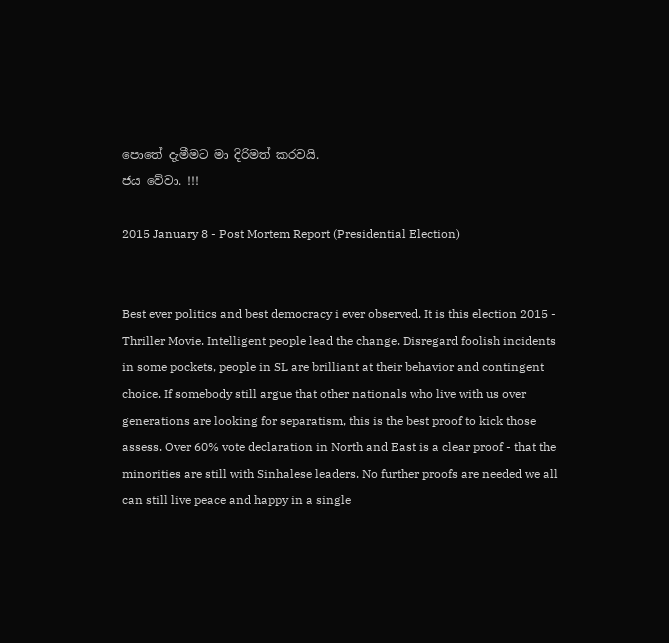පොතේ දැමීමට මා දිරිමත් කරවයි.
ජය වේවා. !!!

2015 January 8 - Post Mortem Report (Presidential Election)


Best ever politics and best democracy i ever observed. It is this election 2015 - Thriller Movie. Intelligent people lead the change. Disregard foolish incidents in some pockets, people in SL are brilliant at their behavior and contingent choice. If somebody still argue that other nationals who live with us over generations are looking for separatism, this is the best proof to kick those assess. Over 60% vote declaration in North and East is a clear proof - that the minorities are still with Sinhalese leaders. No further proofs are needed we all can still live peace and happy in a single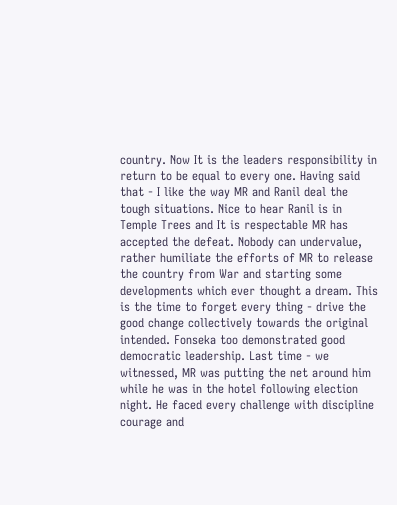country. Now It is the leaders responsibility in return to be equal to every one. Having said that - I like the way MR and Ranil deal the tough situations. Nice to hear Ranil is in Temple Trees and It is respectable MR has accepted the defeat. Nobody can undervalue, rather humiliate the efforts of MR to release the country from War and starting some developments which ever thought a dream. This is the time to forget every thing - drive the good change collectively towards the original intended. Fonseka too demonstrated good democratic leadership. Last time - we witnessed, MR was putting the net around him while he was in the hotel following election night. He faced every challenge with discipline courage and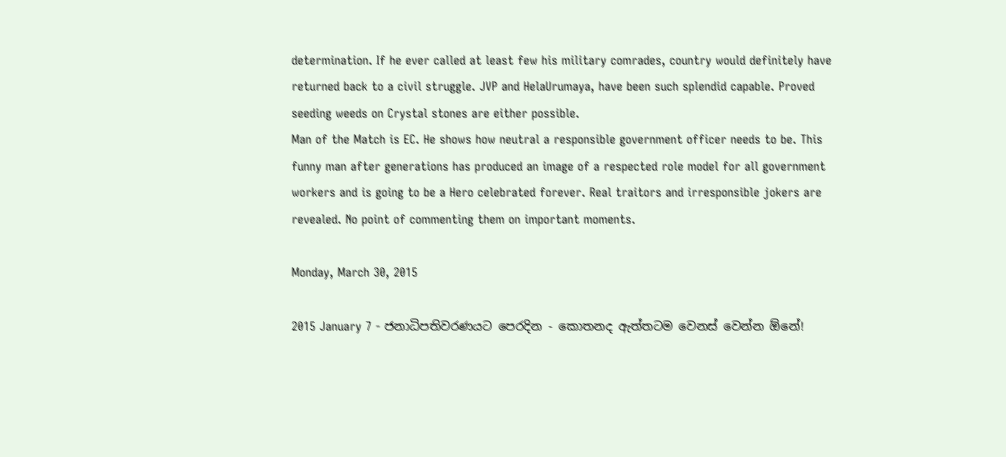determination. If he ever called at least few his military comrades, country would definitely have returned back to a civil struggle. JVP and HelaUrumaya, have been such splendid capable. Proved seeding weeds on Crystal stones are either possible.
Man of the Match is EC. He shows how neutral a responsible government officer needs to be. This funny man after generations has produced an image of a respected role model for all government workers and is going to be a Hero celebrated forever. Real traitors and irresponsible jokers are revealed. No point of commenting them on important moments.

Monday, March 30, 2015

2015 January 7 - ජනාධිපතිවරණයට පෙරදින - කොතනද ඇත්තටම වෙනස් වෙන්න ඕනේ!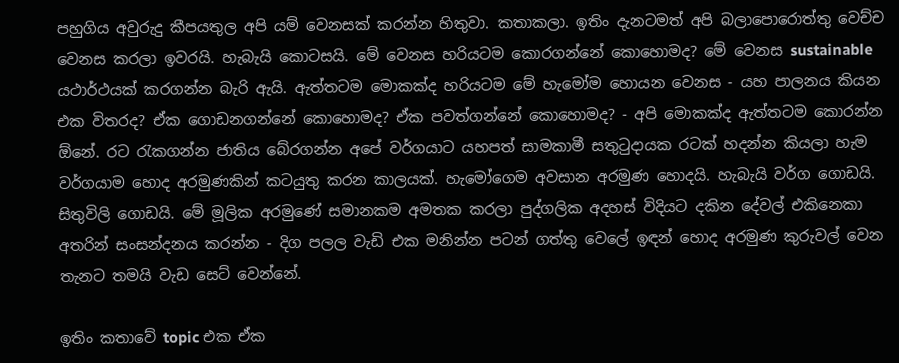පහුගිය අවුරුදු කීපයතුල අපි යම් වෙනසක් කරන්න හිතුවා. කතාකලා. ඉතිං දැනටමත් අපි බලාපොරොත්තු වෙච්ච වෙනස කරලා ඉවරයි. හැබැයි කොටසයි. මේ වෙනස හරියටම කොරගන්නේ කොහොමද? මේ වෙනස sustainable යථාර්ථයක් කරගන්න බැරි ඇයි. ඇත්තටම මොකක්ද හරියටම මේ හැමෝම හොයන වෙනස - යහ පාලනය කියන එක විතරද? ඒක ගොඩනගන්නේ කොහොමද? ඒක පවත්ගන්නේ කොහොමද? - අපි මොකක්ද ඇත්තටම කොරන්න ඕනේ. රට රැකගන්න ජාතිය බේරගන්න අපේ වර්ගයාට යහපත් සාමකාමී සතුටුදායක රටක් හදන්න කියලා හැම වර්ගයාම හොද අරමුණකින් කටයුතු කරන කාලයක්. හැමෝගෙම අවසාන අරමුණ හොදයි. හැබැයි වර්ග ගොඩයි. සිතුවිලි ගොඩයි. මේ මූලික අරමුණේ සමානකම අමතක කරලා පුද්ගලික අදහස් විදියට දකින දේවල් එකිනෙකා අතරින් සංසන්දනය කරන්න - දිග පලල වැඩි එක මනින්න පටන් ගත්තු වෙලේ ඉඳන් හොද අරමුණ කුරුවල් වෙන තැනට තමයි වැඩ සෙට් වෙන්නේ.

ඉතිං කතාවේ topic එක ඒක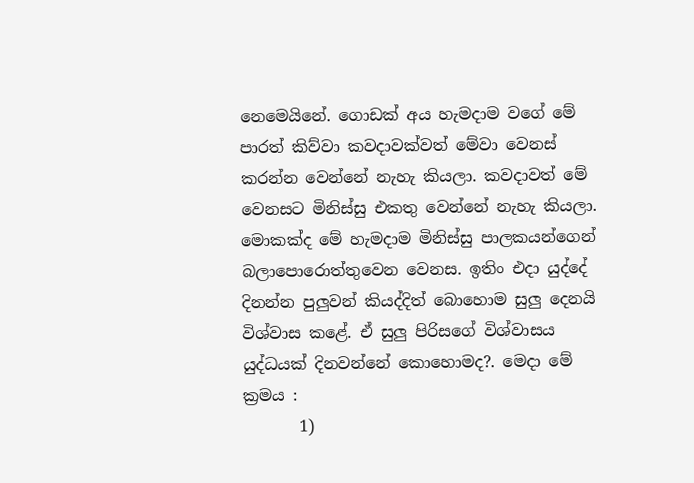නෙමෙයිනේ. ගොඩක් අය හැමදාම වගේ මේ පාරත් කිව්වා කවදාවක්වත් මේවා වෙනස් කරන්න වෙන්නේ නැහැ කියලා. කවදාවත් මේ වෙනසට මිනිස්සු එකතු වෙන්නේ නැහැ කියලා. මොකක්ද මේ හැමදාම මිනිස්සු පාලකයන්ගෙන් බලාපොරොත්තුවෙන වෙනස. ඉතිං එදා යුද්දේ දිනන්න පුලුවන් කියද්දිත් බොහොම සුලු දෙනයි විශ්වාස කළේ. ඒ සුලු පිරිසගේ විශ්වාසය යුද්ධයක් දිනවන්නේ කොහොමද?. මෙදා මේ ක්‍රමය :
       1)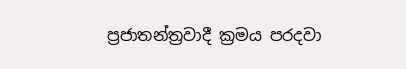ප්‍රජාතන්ත්‍රවාදී ක්‍රමය පරදවා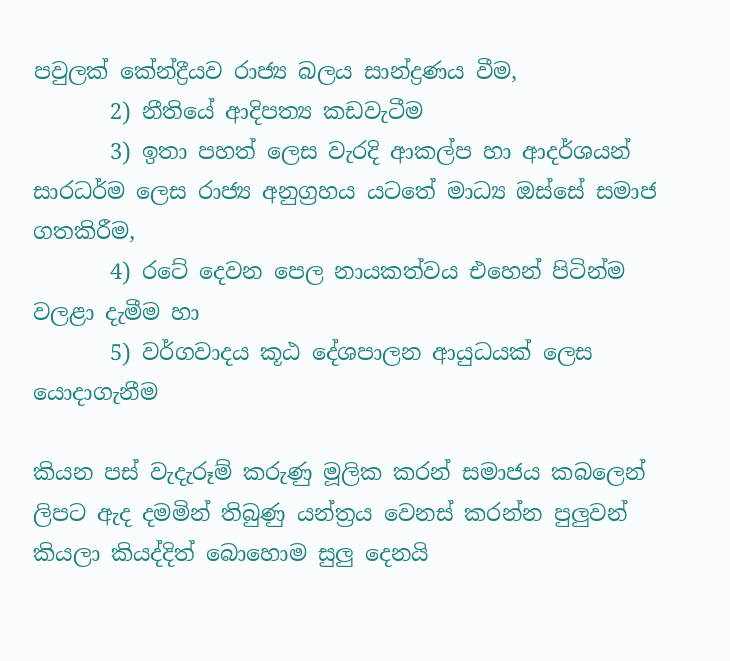පවුලක් කේන්ද්‍රීයව රාජ්‍ය බලය සාන්ද්‍රණය වීම,
       2) නීතියේ ආදිපත්‍ය කඩවැටීම
       3) ඉතා පහත් ලෙස වැරදි ආකල්ප හා ආදර්ශයන් සාරධර්ම ලෙස රාජ්‍ය අනුග්‍රහය යටතේ මාධ්‍ය ඔස්සේ සමාජ ගතකිරීම,
       4) රටේ දෙවන පෙල නායකත්වය එහෙන් පිටින්ම වලළා දැමීම හා
       5) වර්ගවාදය කූඨ දේශපාලන ආයුධයක් ලෙස යොදාගැනීම

කියන පස් වැදැරූම් කරුණු මූලික කරන් සමාජය කබලෙන් ලිපට ඇද දමමින් තිබුණු යන්ත්‍රය වෙනස් කරන්න පුලුවන් කියලා කියද්දිත් බොහොම සුලු දෙනයි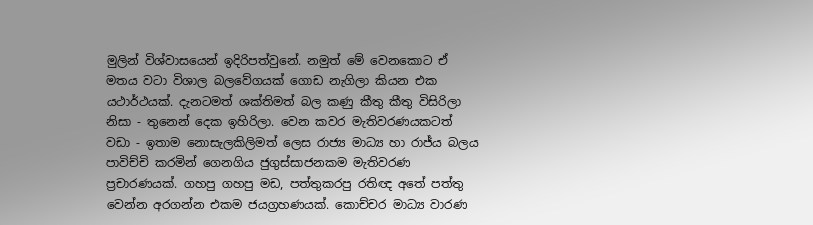මුලින් විශ්වාසයෙන් ඉදිරිපත්වුනේ. නමුත් මේ වෙනකොට ඒ මතය වටා විශාල බලවේගයක් ගොඩ නැගිලා කියන එක යථාර්ථයක්. දැනටමත් ශක්තිමත් බල කණු කීතු කීතු විසිරිලා නිසා - තුනෙන් දෙක ඉහිරිලා. වෙන කවර මැතිවරණයකටත් වඩා - ඉතාම නොසැලකිලිමත් ලෙස රාජ්‍ය මාධ්‍ය හා රාජ්ය බලය පාවිච්චි කරමින් ගෙනගිය ජුගුස්සාජනකම මැතිවරණ ප්‍රචාරණයක්. ගහපු ගහපු මඩ, පත්තුකරපු රතිඥ අතේ පත්තු වෙන්න අරගන්න එකම ජයග්‍රහණයක්. කොච්චර මාධ්‍ය වාරණ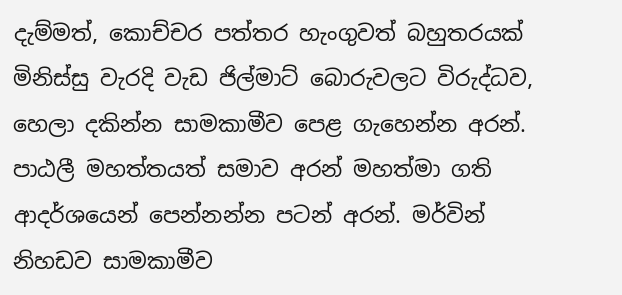දැම්මත්, කොච්චර පත්තර හැංගුවත් බහුතරයක් මිනිස්සු වැරදි වැඩ ජිල්මාට් බොරුවලට විරුද්ධව, හෙලා දකින්න සාමකාමීව පෙළ ගැහෙන්න අරන්. පාඨලී මහත්තයත් සමාව අරන් මහත්මා ගති ආදර්ශයෙන් පෙන්නන්න පටන් අරන්. මර්වින් නිහඩව සාමකාමීව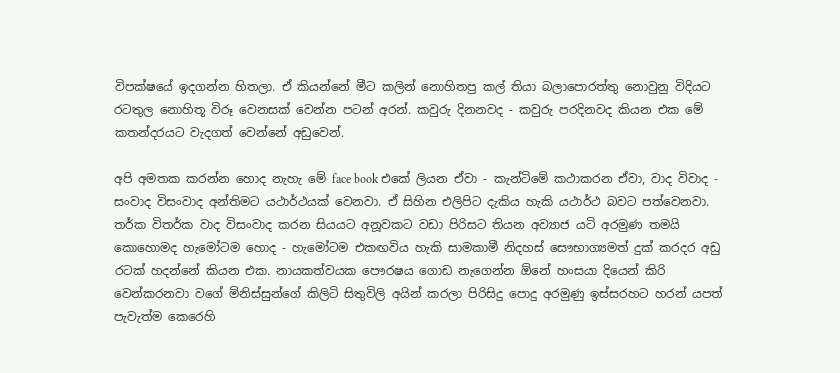විපක්ෂයේ ඉදගන්න හිතලා. ඒ කියන්නේ මීට කලින් නොහිතපු කල් තියා බලාපොරත්තු නොවුනු විදියට රටතුල නොහිතූ විරූ වෙනසක් වෙන්න පටන් අරන්. කවුරු දිනනවද - කවුරු පරදිනවද කියන එක මේ කතන්දරයට වැදගත් වෙන්නේ අඩුවෙන්.

අපි අමතක කරන්න හොද නැහැ මේ face book එකේ ලියන ඒවා - කැන්ටිමේ කථාකරන ඒවා, වාද විවාද - සංවාද විසංවාද අන්තිමට යථාර්ථයක් වෙනවා. ඒ සිහින එලිපිට දැකිය හැකි යථාර්ථ බවට පත්වෙනවා. තර්ක විතර්ක වාද විසංවාද කරන සියයට අනූවකට වඩා පිරිසට තියන අව්‍යාජ යටි අරමුණ තමයි කොහොමද හැමෝටම හොද - හැමෝටම එකඟවිය හැකි සාමකාමී නිදහස් සෞභාග්‍යමත් දුක් කරදර අඩු රටක් හදන්නේ කියන එක. නායකත්වයක පෞරෂය ගොඩ නැගෙන්න ඕනේ හංසයා දියෙන් කිරි වෙන්කරනවා වගේ මිනිස්සුන්ගේ කිලිටි සිතුවිලි අයින් කරලා පිරිසිදු පොදු අරමුණු ඉස්සරහට හරන් යපත් පැවැත්ම කෙරෙහි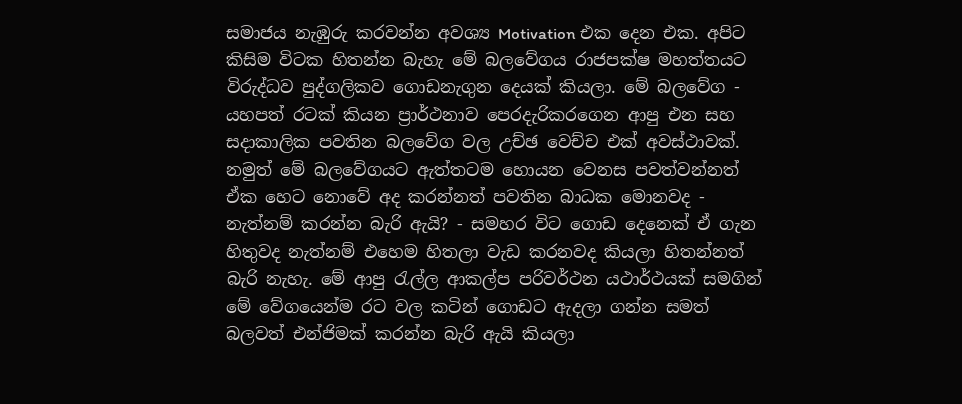සමාජය නැඹුරු කරවන්න අවශ්‍ය Motivation එක දෙන එක. අපිට කිසිම විටක හිතන්න බැහැ මේ බලවේගය රාජපක්ෂ මහත්තයට විරුද්ධව පුද්ගලිකව ගොඩනැගුන දෙයක් කියලා. මේ බලවේග - යහපත් රටක් කියන ප්‍රාර්ථනාව පෙරදැරිකරගෙන ආපු එන සහ සදාකාලික පවතින බලවේග වල උච්ඡ වෙච්ච එක් අවස්ථාවක්. නමුත් මේ බලවේගයට ඇත්තටම හොයන වෙනස පවත්වන්නත් ඒක හෙට නොවේ අද කරන්නත් පවතින බාධක මොනවද - නැත්නම් කරන්න බැරි ඇයි? - සමහර විට ගොඩ දෙනෙක් ඒ ගැන හිතුවද නැත්නම් එහෙම හිතලා වැඩ කරනවද කියලා හිතන්නත් බැරි නැහැ. මේ ආපු රැල්ල ආකල්ප පරිවර්ථන යථාර්ථයක් සමගින් මේ වේගයෙන්ම රට වල කටින් ගොඩට ඇදලා ගන්න සමත් බලවත් එන්ජිමක් කරන්න බැරි ඇයි කියලා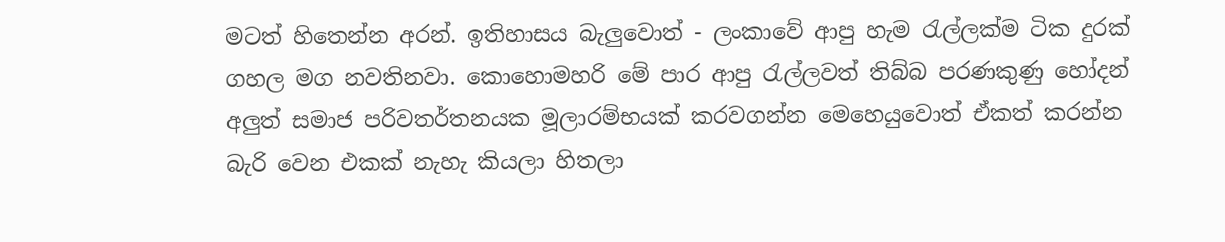මටත් හිතෙන්න අරන්. ඉතිහාසය බැලුවොත් - ලංකාවේ ආපු හැම රැල්ලක්ම ටික දුරක් ගහල මග නවතිනවා. කොහොමහරි මේ පාර ආපු රැල්ලවත් තිබ්බ පරණකුණු හෝදන් අලුත් සමාජ පරිවතර්තනයක මූලාරම්භයක් කරවගන්න මෙහෙයුවොත් ඒකත් කරන්න බැරි වෙන එකක් නැහැ කියලා හිතලා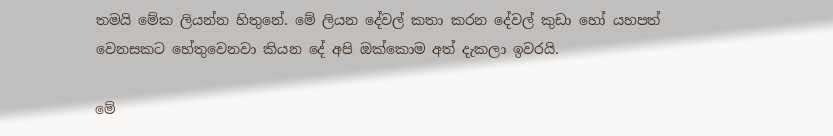තමයි මේක ලියන්න හිතුනේ. මේ ලියන දේවල් කතා කරන දේවල් කුඩා හෝ යහපත් වෙනසකට හේතුවෙනවා කියන දේ අපි ඔක්කොම අත් දැකලා ඉවරයි.

මේ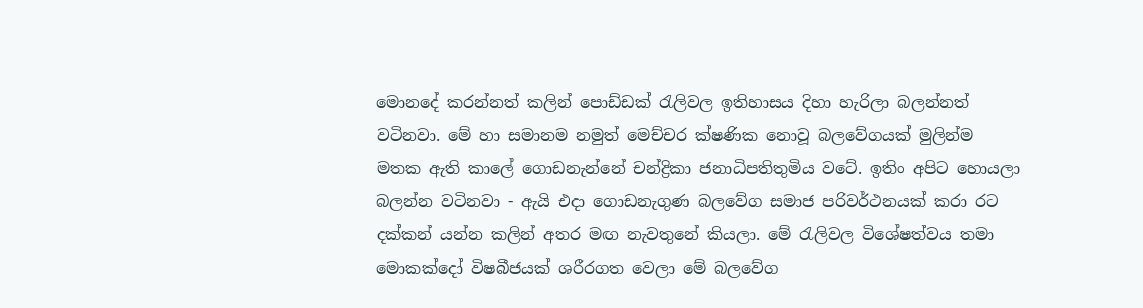මොනදේ කරන්නත් කලින් පොඩ්ඩක් රැලිවල ඉතිහාසය දිහා හැරිලා බලන්නත් වටිනවා. මේ හා සමානම නමුත් මෙච්චර ක්ෂණික නොවූ බලවේගයක් මුලින්ම මතක ඇති කාලේ ගොඩනැන්නේ චන්ද්‍රිකා ජනාධිපතිතුමිය වටේ. ඉතිං අපිට හොයලා බලන්න වටිනවා - ඇයි එදා ගොඩනැගුණ බලවේග සමාජ පරිවර්ථනයක් කරා රට දක්කන් යන්න කලින් අතර මඟ නැවතුනේ කියලා. මේ රැලිවල විශේෂත්වය තමා මොකක්දෝ විෂබීජයක් ශරීරගත වෙලා මේ බලවේග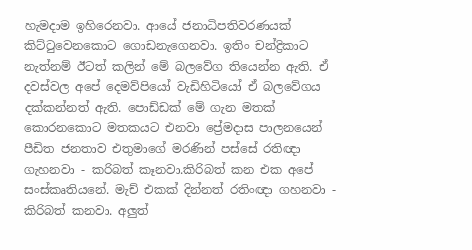හැමදාම ඉහිරෙනවා. ආයේ ජනාධිපතිවරණයක් කිට්ටුවෙනකොට ගොඩනැගෙනවා. ඉතිං චන්ද්‍රිකාට නැත්නම් ඊටත් කලින් මේ බලවේග තියෙන්න ඇති. ඒ දවස්වල අපේ දෙමව්පියෝ වැඩිහිටියෝ ඒ බලවේගය දක්කන්නත් ඇති. පොඩ්ඩක් මේ ගැන මතක් කොරනකොට මතකයට එනවා ප්‍රේමදාස පාලනයෙන් පීඩිත ජනතාව එතුමාගේ මරණින් පස්සේ රතිඥා ගැහනවා - කරිබත් කෑනවා.කිරිබත් කන එක අපේ සංස්කෘතියනේ. මැච් එකක් දින්නත් රතිංඥා ගහනවා - කිරිබත් කනවා. අලුත්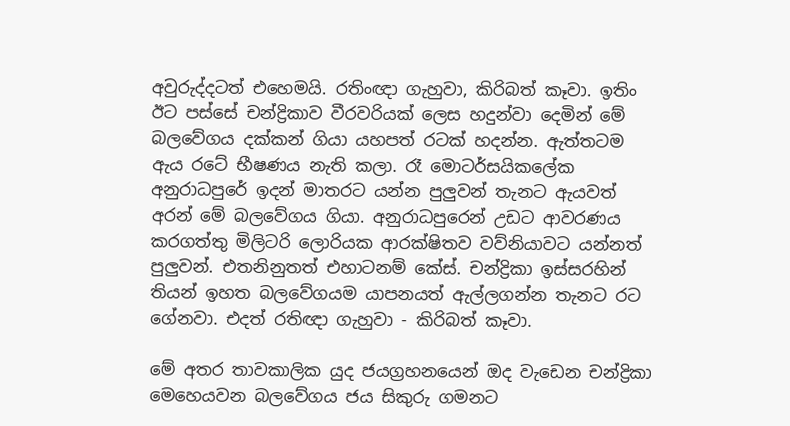අවුරුද්දටත් එහෙමයි. රතිංඥා ගැහුවා, කිරිබත් කෑවා. ඉතිං ඊට පස්සේ චන්ද්‍රිකාව වීරවරියක් ලෙස හදුන්වා දෙමින් මේ බලවේගය දක්කන් ගියා යහපත් රටක් හදන්න. ඇත්තටම ඇය රටේ භීෂණය නැති කලා. රෑ මොටර්සයිකලේක අනුරාධපුරේ ඉදන් මාතරට යන්න පුලුවන් තැනට ඇයවත් අරන් මේ බලවේගය ගියා. අනුරාධපුරෙන් උඩට ආවරණය කරගත්තු මිලිටරි ලොරියක ආරක්ෂිතව වව්නියාවට යන්නත් පුලුවන්. එතනිනුතත් එහාටනම් කේස්. චන්ද්‍රිකා ඉස්සරහින් තියන් ඉහත බලවේගයම යාපනයත් ඇල්ලගන්න තැනට රට ගේනවා. එදත් රතිඥා ගැහුවා - කිරිබත් කෑවා.

මේ අතර තාවකාලික යුද ජයග්‍රහනයෙන් ඔද වැඩෙන චන්ද්‍රිකා මෙහෙයවන බලවේගය ජය සිකුරු ගමනට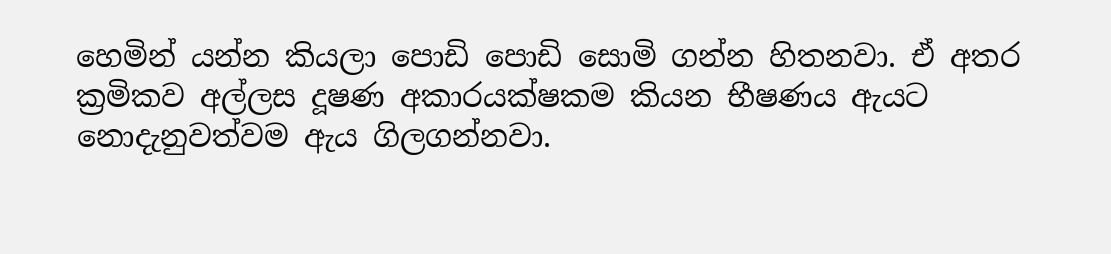හෙමින් යන්න කියලා පොඩි පොඩි සොමි ගන්න හිතනවා. ඒ අතර ක්‍රමිකව අල්ලස දූෂණ අකාරයක්ෂකම කියන භීෂණය ඇයට නොදැනුවත්වම ඇය ගිලගන්නවා.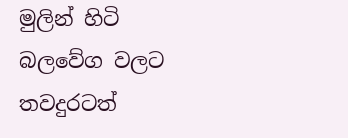මුලින් හිටි බලවේග වලට තවදුරටත්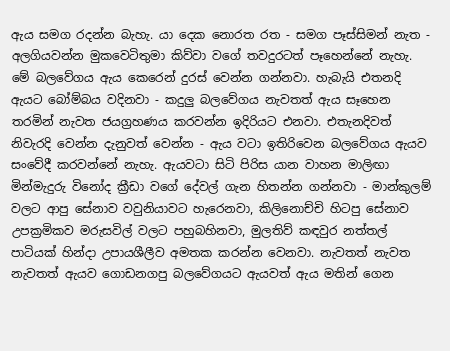ඇය සමග රදන්න බැහැ. යා දෙක නොරත රත - සමග පෑස්සිමන් නැත - අලගියවන්න මුකවෙටිතුමා කිව්වා වගේ තවදුරටත් පෑහෙන්නේ නැහැ. මේ බලවේගය ඇය කෙරෙන් දුරස් වෙන්න ගන්නවා. හැබැයි එතනදි ඇයට බෝම්බය වදිනවා - කදුලු බලවේගය නැවතත් ඇය සෑහෙන තරමින් නැවත ජයග්‍රහණය කරවන්න ඉදිරියට එනවා. එතැනදිවත් නිවැරදි වෙන්න දැනුවත් වෙන්න - ඇය වටා ඉතිරිවෙන බලවේගය ඇයව සංවේදී කරවන්නේ නැහැ. ඇයවටා සිටි පිරිස යාන වාහන මාලිඟා මින්මැදුරු විනෝද ක්‍රීඩා වගේ දේවල් ගැන හිතන්න ගන්නවා - මාන්කුලම් වලට ආපු සේනාව වවුනියාවට හැරෙනවා, කිලිනොච්චි හිටපු සේනාව උපක්‍රමිකව මරුසවිල් වලට පහුබහිනවා, මුලතිව් කඳවුර නත්තල් පාටියක් හින්දා උපායශීලීව අමතක කරන්න වෙනවා. නැවතත් නැවත නැවතත් ඇයව ගොඩනගපු බලවේගයට ඇයවත් ඇය මතින් ගෙන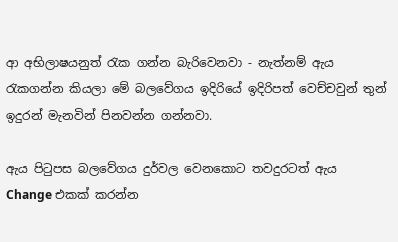ආ අභිලාෂයනුත් රැක ගන්න බැරිවෙනවා - නැත්නම් ඇය රැකගන්න කියලා මේ බලවේගය ඉදිරියේ ඉදිරිපත් වෙච්චවුන් තුන් ඉදුරන් මැනවින් පිනවන්න ගන්නවා.

ඇය පිටුපස බලවේගය දුර්වල වෙනකොට තවදුරටත් ඇය Change එකක් කරන්න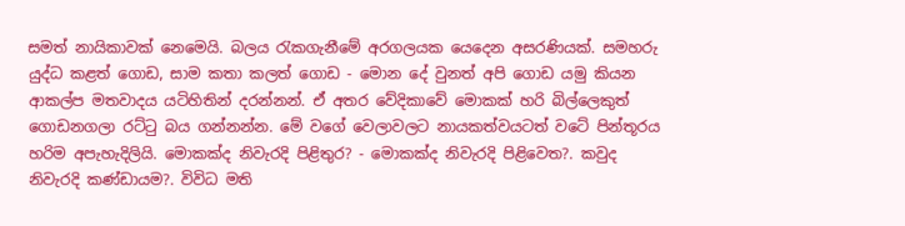සමත් නායිකාවක් නෙමෙයි. බලය රැකගැනීමේ අරගලයක යෙදෙන අසරණියක්. සමහරු යුද්ධ කළත් ගොඩ, සාම කතා කලත් ගොඩ - මොන දේ වුනත් අපි ගොඩ යමු කියන ආකල්ප මතවාදය යටිහිතින් දරන්නන්. ඒ අතර වේදිකාවේ මොකක් හරි බිල්ලෙකුත් ගොඩනගලා රට්ටු බය ගන්නන්න. මේ වගේ වෙලාවලට නායකත්වයටත් වටේ පින්තූරය හරිම අපැහැදිලියි. මොකක්ද නිවැරදි පිළිතුර? - මොකක්ද නිවැරදි පිළිවෙත?. කවුද නිවැරදි කණ්ඩායම?. විවිධ මති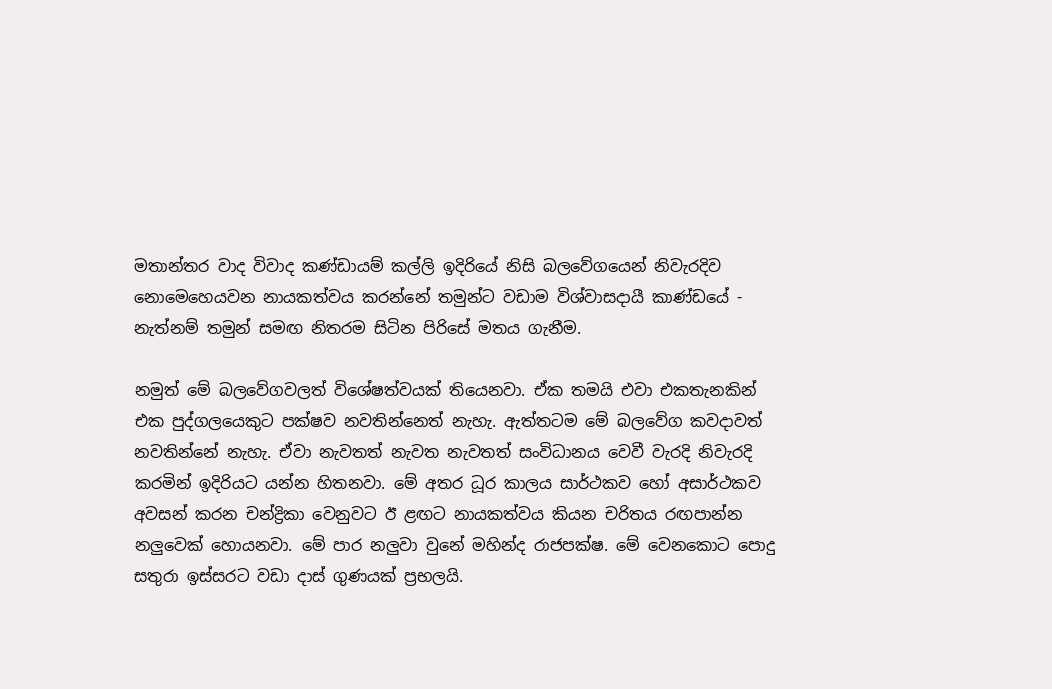මතාන්තර වාද විවාද කණ්ඩායම් කල්ලි ඉදිරියේ නිසි බලවේගයෙන් නිවැරදිව නොමෙහෙයවන නායකත්වය කරන්නේ තමුන්ට වඩාම විශ්වාසදායී කාණ්ඩයේ - නැත්නම් තමුන් සමඟ නිතරම සිටින පිරිසේ මතය ගැනීම.

නමුත් මේ බලවේගවලත් විශේෂත්වයක් තියෙනවා. ඒක තමයි එවා එකතැනකින් එක පුද්ගලයෙකුට පක්ෂව නවතින්නෙත් නැහැ. ඇත්තටම මේ බලවේග කවදාවත් නවතින්නේ නැහැ. ඒවා නැවතත් නැවත නැවතත් සංවිධානය වෙවී වැරදි නිවැරදි කරමින් ඉදිරියට යන්න හිතනවා. මේ අතර ධූර කාලය සාර්ථකව හෝ අසාර්ථකව අවසන් කරන චන්ද්‍රිකා වෙනුවට ඊ ළඟට නායකත්වය කියන චරිතය රඟපාන්න නලුවෙක් හොයනවා. මේ පාර නලුවා වුනේ මහින්ද රාජපක්ෂ. මේ වෙනකොට පොදු සතුරා ඉස්සරට වඩා දාස් ගුණයක් ප්‍රභලයි.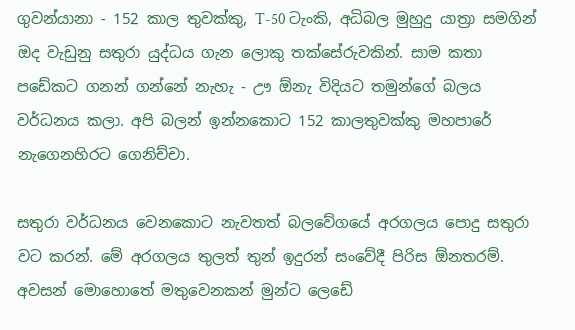ගුවන්යානා - 152 කාල තුවක්කු, T-50 ටැංකි, අධිබල මුහුදු යාත්‍රා සමගින් ඔද වැඩුනු සතුරා යුද්ධය ගැන ලොකු තක්සේරුවකින්. සාම කතා පඩේකට ගනන් ගන්නේ නැහැ - ඌ ඕනැ විදියට තමුන්ගේ බලය වර්ධනය කලා. අපි බලන් ඉන්නකොට 152 කාලතුවක්කු මහපාරේ නැගෙනහිරට ගෙනිච්චා.

සතුරා වර්ධනය වෙනකොට නැවතත් බලවේගයේ අරගලය පොදු සතුරා වට කරන්. මේ අරගලය තුලත් තුන් ඉදුරන් සංවේදී පිරිස ඕනතරම්. අවසන් මොහොතේ මතුවෙනකන් මුන්ට ලෙඩේ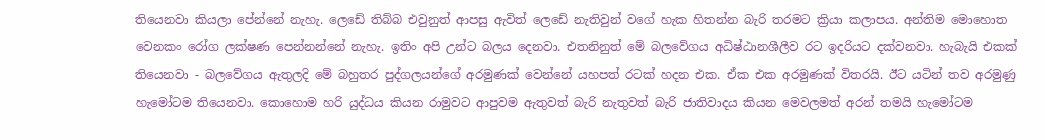තියෙනවා කියලා පේන්නේ නැහැ. ලෙඩේ තිබ්බ එවුනුත් ආපසු ඇවිත් ලෙඩේ නැතිවුන් වගේ හැක හිතන්න බැරි තරමට ක්‍රියා කලාපය. අන්තිම මොහොත වෙනකං රෝග ලක්ෂණ පෙන්නන්නේ නැහැ. ඉතිං අපි උන්ට බලය දෙනවා. එතනිනුත් මේ බලවේගය අධිෂ්ඨානශීලීව රට ඉදරියට දක්වනවා. හැබැයි එකක් තියෙනවා - බලවේගය ඇතුලදි මේ බහුතර පුද්ගලයන්ගේ අරමුණක් වෙන්නේ යහපත් රටක් හදන එක. ඒක එක අරමුණක් විතරයි. ඊට යටින් තව අරමුණු හැමෝටම තියෙනවා. කොහොම හරි යුද්ධය කියන රාමුවට ආපුවම ඇතුවත් බැරි නැතුවත් බැරි ජාතිවාදය කියන මෙවලමත් අරන් තමයි හැමෝටම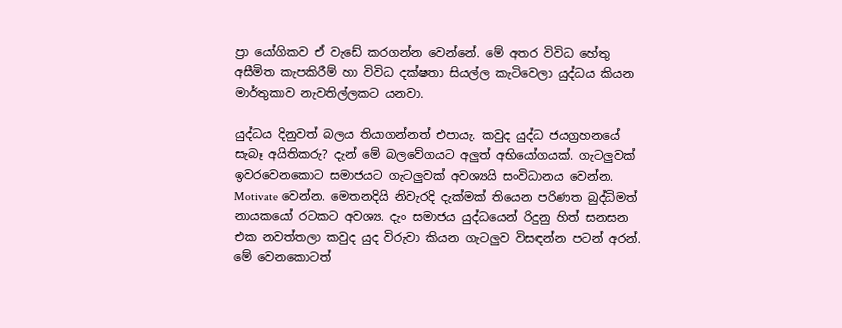ප්‍රා යෝගිකව ඒ වැඩේ කරගන්න වෙන්නේ. මේ අතර විවිධ හේතු අසීමිත කැපකිරීම් හා විවිධ දක්ෂතා සියල්ල කැටිවෙලා යුද්ධය කියන මාර්තුකාව නැවතිල්ලකට යනවා.

යුද්ධය දිනුවත් බලය තියාගන්නත් එපායැ. කවුද යුද්ධ ජයග්‍රහනයේ සැබෑ අයිතිකරු? දැන් මේ බලවේගයට අලුත් අභියෝගයක්. ගැටලුවක් ඉවරවෙනකොට සමාජයට ගැටලුවක් අවශ්‍යයි සංවිධානය වෙන්න. Motivate වෙන්න. මෙතනදියි නිවැරදි දැක්මක් තියෙන පරිණත බුද්ධිමත් නායකයෝ රටකට අවශ්‍ය. දැං සමාජය යුද්ධයෙන් රිදුනු හිත් සනසන එක නවත්තලා කවුද යුද විරුවා කියන ගැටලුව විසඳන්න පටන් අරන්. මේ වෙනකොටත්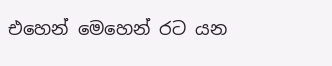එහෙන් මෙහෙන් රට යන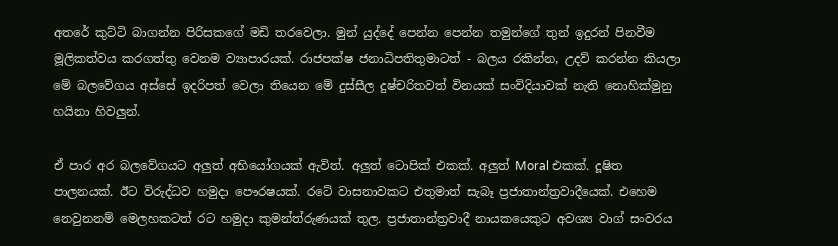අතරේ කුට්ටි බාගන්න පිරිසකගේ මඩි තරවෙලා. මුන් යුද්දේ පෙන්න පෙන්න තමුන්ගේ තුන් ඉදුරන් පිනවීම මූලිකත්වය කරගත්තු වෙනම ව්‍යාපාරයක්. රාජපක්ෂ ජනාධිපතිතුමාටත් - බලය රකින්න, උදව් කරන්න කියලා මේ බලවේගය අස්සේ ඉදරිපත් වෙලා තියෙන මේ දුස්සීල දුෂ්චරිතවත් විනයක් සංවිදියාවක් නැති නොහික්මුනු හයිනා හිවලුන්.

ඒ පාර අර බලවේගයට අලුත් අභියෝගයක් ඇවිත්. අලුත් ටොපික් එකක්. අලුත් Moral එකක්. දූෂිත පාලනයක්. ඊට විරුද්ධව හමුදා පෞරෂයක්. රටේ වාසනාවකට එතුමාත් සැබෑ ප්‍රජාතාන්ත්‍රවාදීයෙක්. එහෙම නෙවුනනම් මෙලහකටත් රට හමුදා කුමන්ත්රුණයක් තුල. ප්‍රජාතාන්ත්‍රවාදී නායකයෙකුට අවශ්‍ය වාග් සංවරය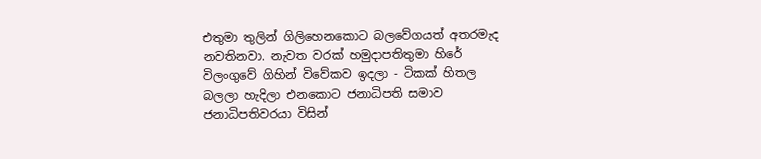එතුමා තුලින් ගිලිහෙනකොට බලවේගයත් අතරමැද නවතිනවා. නැවත වරක් හමුදාපතිතුමා හිරේ විලංගුවේ ගිහින් විවේකව ඉදලා - ටිකක් හිතල බලලා හැදිලා එනකොට ජනාධිපති සමාව ජනාධිපතිවරයා විසින්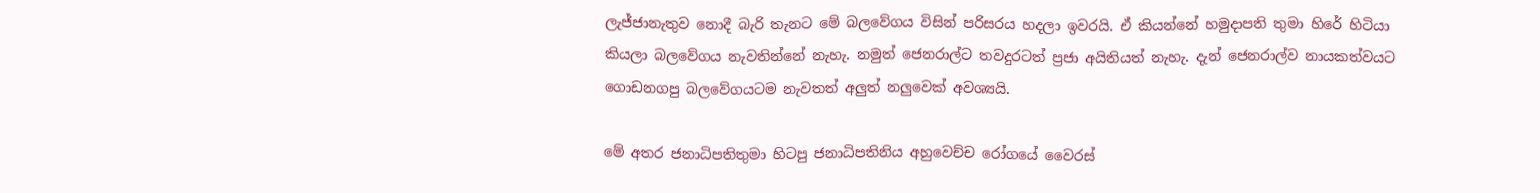ලැජ්ජානැතුව නොදී බැරි තැනට මේ බලවේගය විසින් පරිසරය හදලා ඉවරයි. ඒ කියන්නේ හමුදාපති තුමා හිරේ හිටියා කියලා බලවේගය නැවතින්නේ නැහැ. නමුත් ජෙනරාල්ට තවදුරටත් ප්‍රජා අයිතියත් නැහැ. දැන් ජෙනරාල්ව නායකත්වයට ගොඩනගපු බලවේගයටම නැවතත් අලුත් නලුවෙක් අවශ්‍යයි.

මේ අතර ජනාධිපතිතුමා හිටපු ජනාධිපතිනිය අහුවෙච්ච රෝගයේ වෛරස්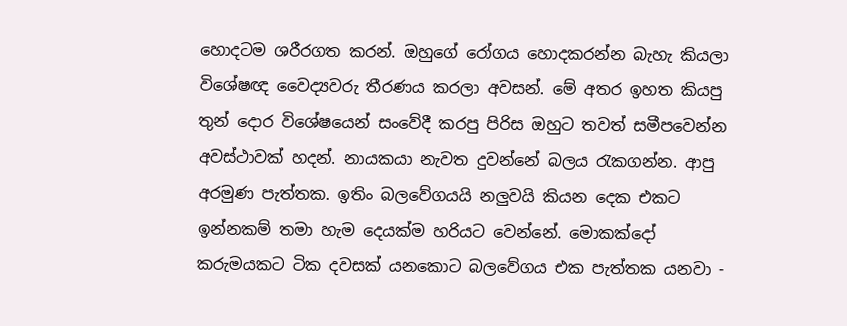හොදටම ශරීරගත කරන්. ඔහුගේ රෝගය හොදකරන්න බැහැ කියලා විශේෂඥ වෛද්‍යවරු තීරණය කරලා අවසන්. මේ අතර ඉහත කියපු තුන් දොර විශේෂයෙන් සංවේදී කරපු පිරිස ඔහුට තවත් සමීපවෙන්න අවස්ථාවක් හදන්. නායකයා නැවත දුවන්නේ බලය රැකගන්න. ආපු අරමුණ පැත්තක. ඉතිං බලවේගයයි නලුවයි කියන දෙක එකට ඉන්නකම් තමා හැම දෙයක්ම හරියට වෙන්නේ. මොකක්දෝ කරුමයකට ටික දවසක් යනකොට බලවේගය එක පැත්තක යනවා -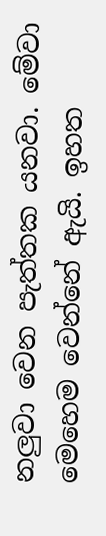නලුවා වෙන පැත්තක යනවා. මේවා මෙහෙම වෙන්නේ ඇයි. ඉහත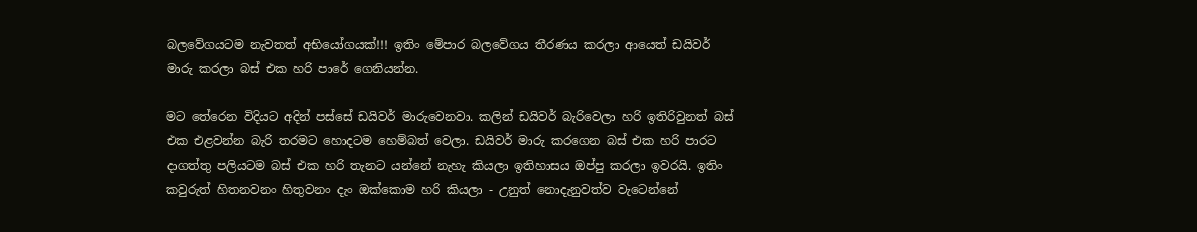බලවේගයටම නැවතත් අභියෝගයක්!!! ඉතිං මේපාර බලවේගය තීරණය කරලා ආයෙත් ඩයිවර් මාරු කරලා බස් එක හරි පාරේ ගෙනියන්න.

මට තේරෙන විදියට අදින් පස්සේ ඩයිවර් මාරුවෙනවා. කලින් ඩයිවර් බැරිවෙලා හරි ඉතිරිවුනත් බස් එක එළවන්න බැරි තරමට හොදටම හෙම්බත් වෙලා. ඩයිවර් මාරු කරගෙන බස් එක හරි පාරට දාගත්තු පලියටම බස් එක හරි තැනට යන්නේ නැහැ කියලා ඉතිහාසය ඔප්පු කරලා ඉවරයි. ඉතිං කවුරුත් හිතනවනං හිතුවනං දැං ඔක්කොම හරි කියලා - උනුත් නොදැනුවත්ව වැටෙන්නේ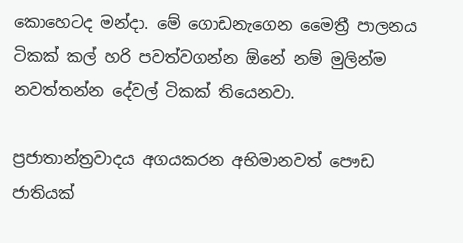කොහෙටද මන්දා. මේ ගොඩනැගෙන මෛත්‍රී පාලනය ටිකක් කල් හරි පවත්වගන්න ඕනේ නම් මුලින්ම නවත්තන්න දේවල් ටිකක් තියෙනවා.

ප්‍රජාතාන්ත්‍රවාදය අගයකරන අභිමානවත් පෞඩ ජාතියක්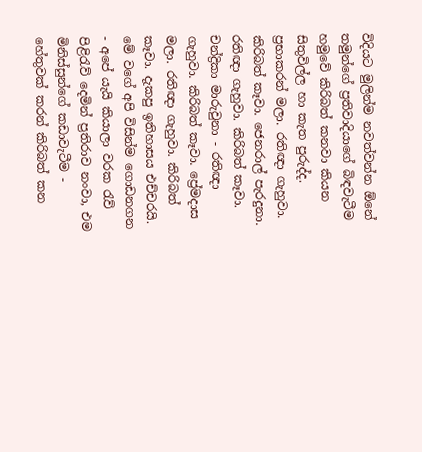විදියට මුලින්ම නවත්වන්න ඕනේ තමුන්ගේ ප්‍රතිවාදියාගේ බිඳවැටීම හමුවේ කිරිබත් කනවා කියන සිතුවිල්ල හා කැත පුරුද්ද. ප්‍රභාකරන් මලා. රතිඥා ගැහුවා. කිරිබත් කෑවා. ජෙනරාල් පැරදුනා. රතිඥා ගැහුවා. කිරිබත් කෑවා. චන්ද්‍රිකා මාරුවුනා - රතිඥා ගැහුවා. කිරිබත් කෑවා. ප්‍රේමදාස මලා. රතිඥා ගැහුවා. කිරිබත් කෑවා. දැකපු ඉතිහාසය එච්චරයි. මේ වගේ අපි විසින්ම ගොඩනගන - අපේ යැයි කියාලා වරක රැව් පිළිරැව් දෙමින් ප්‍රතිරාව නංවා, එම මිනිස්සුන්ගේ කඩාවැටීම - හේතුවක් කරන් කිරිබත් කන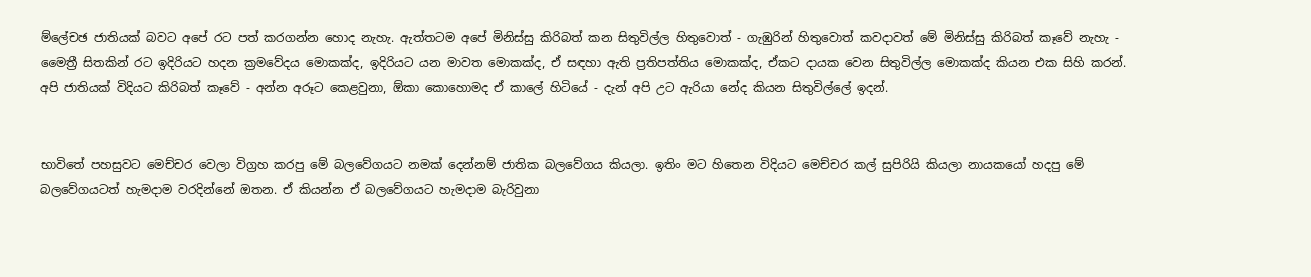ම්ලේචඡ ජාතියක් බවට අපේ රට පත් කරගන්න හොද නැහැ. ඇත්තටම අපේ මිනිස්සු කිරිබත් කන සිතුවිල්ල හිතුවොත් - ගැඹුරින් හිතුවොත් කවදාවත් මේ මිනිස්සු කිරිබත් කෑවේ නැහැ - මෛත්‍රී සිතකින් රට ඉදිරියට හදන ක්‍රමවේදය මොකක්ද, ඉදිරියට යන මාවත මොකක්ද, ඒ සඳහා ඇති ප්‍රතිපත්තිය මොකක්ද, ඒකට දායක වෙන සිතුවිල්ල මොකක්ද කියන එක සිහි කරන්. අපි ජාතියක් විදියට කිරිබත් කෑවේ - අන්න අරූට කෙළවුනා, ඕකා කොහොමද ඒ කාලේ හිටියේ - දැන් අපි උට ඇරියා නේද කියන සිතුවිල්ලේ ඉදන්.


භාවිතේ පහසුවට මෙච්චර වෙලා විග්‍රහ කරපු මේ බලවේගයට නමක් දෙන්නම් ජාතික බලවේගය කියලා. ඉතිං මට හිතෙන විදියට මෙච්චර කල් සුපිරියි කියලා නායකයෝ හදපු මේ බලවේගයටත් හැමදාම වරදින්නේ ඔතන. ඒ කියන්න ඒ බලවේගයට හැමදාම බැරිවුනා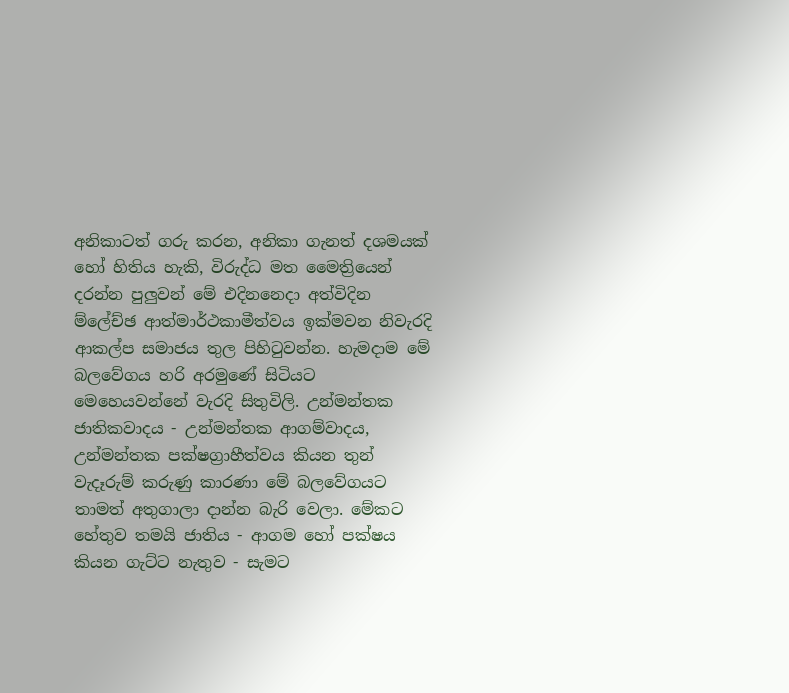අනිකාටත් ගරු කරන, අනිකා ගැනත් දශමයක් හෝ හිතිය හැකි, විරුද්ධ මත මෛත්‍රියෙන් දරන්න පුලුවන් මේ එදිනනෙදා අත්විදින ම්ලේච්ඡ ආත්මාර්ථකාමීත්වය ඉක්මවන නිවැරදි ආකල්ප සමාජය තුල පිහිටුවන්න. හැමදාම මේ බලවේගය හරි අරමුණේ සිටියට මෙහෙයවන්නේ වැරදි සිතුවිලි. උන්මන්තක ජාතිකවාදය - උන්මන්තක ආගම්වාදය, උන්මන්තක පක්ෂග්‍රාහීත්වය කියන තුන් වැදෑරුම් කරුණු කාරණා මේ බලවේගයට තාමත් අතුගාලා දාන්න බැරි වෙලා. මේකට හේතුව තමයි ජාතිය - ආගම හෝ පක්ෂය කියන ගැට්ට නැතුව - සැමට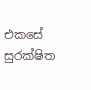එකසේ සුරක්ෂිත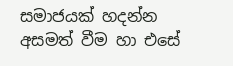සමාජයක් හදන්න අසමත් වීම හා එසේ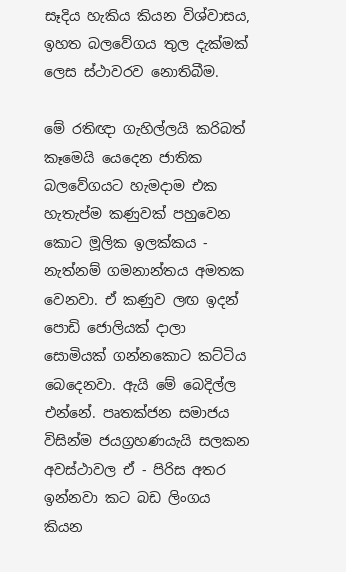සෑදිය හැකිය කියන විශ්වාසය, ඉහත බලවේගය තුල දැක්මක් ලෙස ස්ථාවරව නොතිබීම.

මේ රතිඥා ගැහිල්ලයි කරිබත් කෑමෙයි යෙදෙන ජාතික බලවේගයට හැමදාම එක හැතැප්ම කණුවක් පහුවෙන කොට මූලික ඉලක්කය - නැත්නම් ගමනාන්තය අමතක වෙනවා. ඒ කණුව ලඟ ඉදන් පොඩි ජොලියක් දාලා සොමියක් ගන්නකොට කට්ටිය බෙදෙනවා. ඇයි මේ බෙදිල්ල එන්නේ. පෘතක්ජන සමාජය විසින්ම ජයග්‍රහණයැයි සලකන අවස්ථාවල ඒ - පිරිස අතර ඉන්නවා කට බඩ ලිංගය කියන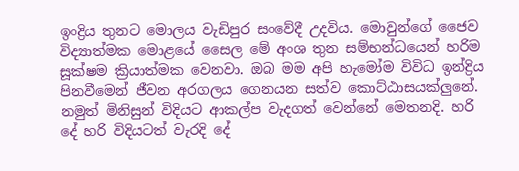ඉංද්‍රිය තුනට මොලය වැඩිපුර සංවේදී උදවිය. මොවුන්ගේ ජෛව විද්‍යාත්මක මොළයේ සෛල මේ අංශ තුන සම්භන්ධයෙන් හරිම සූක්ෂම ක්‍රියාත්මක වෙනවා. ඔබ මම අපි හැමෝම විවිධ ඉන්ද්‍රිය පිනවීමෙන් ජීවන අරගලය ගෙනයන සත්ව කොට්ඨාසයක්ලුනේ. නමුත් මිනිසුන් විදියට ආකල්ප වැදගත් වෙන්නේ මෙතනදි. හරි දේ හරි විදියටත් වැරදි දේ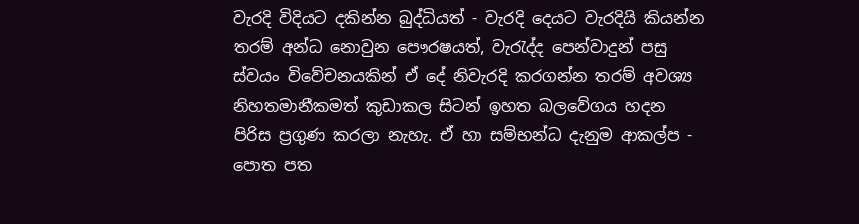වැරදි විදියට දකින්න බුද්ධියත් - වැරදි දෙයට වැරදියි කියන්න තරම් අන්ධ නොවුන පෞරෂයත්, වැරැද්ද පෙන්වාදුන් පසු ස්වයං විවේචනයකින් ඒ දේ නිවැරදි කරගන්න තරම් අවශ්‍ය නිහතමානීකමත් කුඩාකල සිටන් ඉහත බලවේගය හදන පිරිස ප්‍රගුණ කරලා නැහැ. ඒ හා සම්භන්ධ දැනුම ආකල්ප - පොත පත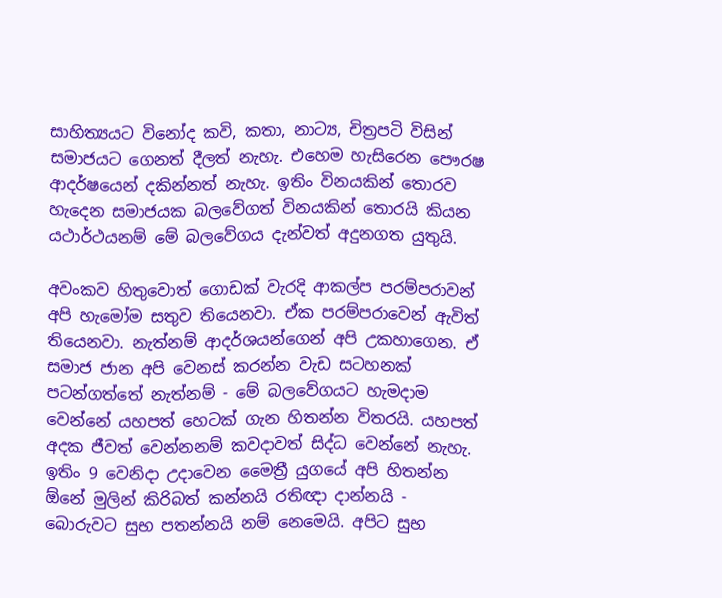සාහිත්‍යයට විනෝද කවි, කතා, නාට්‍ය, චිත්‍රපටි විසින් සමාජයට ගෙනත් දීලත් නැහැ. එහෙම හැසිරෙන පෞරෂ ආදර්ෂයෙන් දකින්නත් නැහැ. ඉතිං විනයකින් තොරව හැදෙන සමාජයක බලවේගත් විනයකින් තොරයි කියන යථාර්ථයනම් මේ බලවේගය දැන්වත් අදුනගත යුතුයි.

අවංකව හිතුවොත් ගොඩක් වැරදි ආකල්ප පරම්පරාවන් අපි හැමෝම සතුව තියෙනවා. ඒක පරම්පරාවෙන් ඇවිත් තියෙනවා. නැත්නම් ආදර්ශයන්ගෙන් අපි උකහාගෙන. ඒ සමාජ ජාන අපි වෙනස් කරන්න වැඩ සටහනක් පටන්ගත්තේ නැත්නම් - මේ බලවේගයට හැමදාම වෙන්නේ යහපත් හෙටක් ගැන හිතන්න විතරයි. යහපත් අදක ජීවත් වෙන්නනම් කවදාවත් සිද්ධ වෙන්නේ නැහැ. ඉතිං 9 වෙනිදා උදාවෙන මෛත්‍රී යුගයේ අපි හිතන්න ඕනේ මුලින් කිරිබත් කන්නයි රතිඥා දාන්නයි - බොරුවට සුභ පතන්නයි නම් නෙමෙයි. අපිට සුභ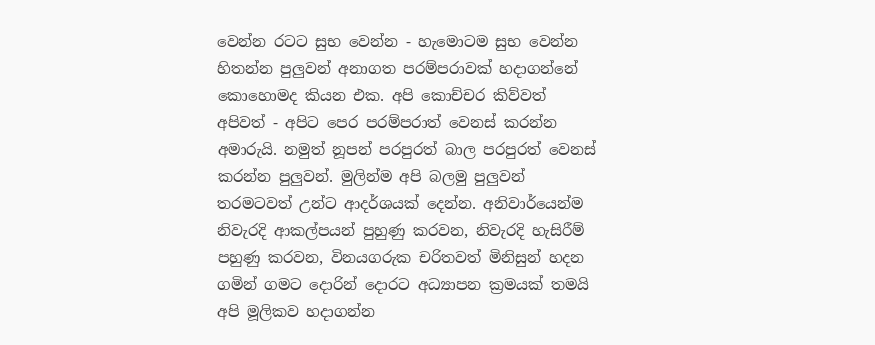වෙන්න රටට සුභ වෙන්න - හැමොටම සුභ වෙන්න හිතන්න පුලුවන් අනාගත පරම්පරාවක් හදාගන්නේ කොහොමද කියන එක. අපි කොච්චර කිව්වත් අපිවත් - අපිට පෙර පරම්පරාත් වෙනස් කරන්න අමාරුයි. නමුත් නූපන් පරපුරත් බාල පරපුරත් වෙනස් කරන්න පුලුවන්. මුලින්ම අපි බලමු පුලුවන් තරමටවත් උන්ට ආදර්ශයක් දෙන්න. අනිවාර්යෙන්ම නිවැරදි ආකල්පයන් පුහුණු කරවන, නිවැරදි හැසිරීම් පහුණු කරවන, විනයගරුක චරිතවත් මිනිසුන් හදන ගමින් ගමට දොරින් දොරට අධ්‍යාපන ක්‍රමයක් තමයි අපි මූලිකව හදාගන්න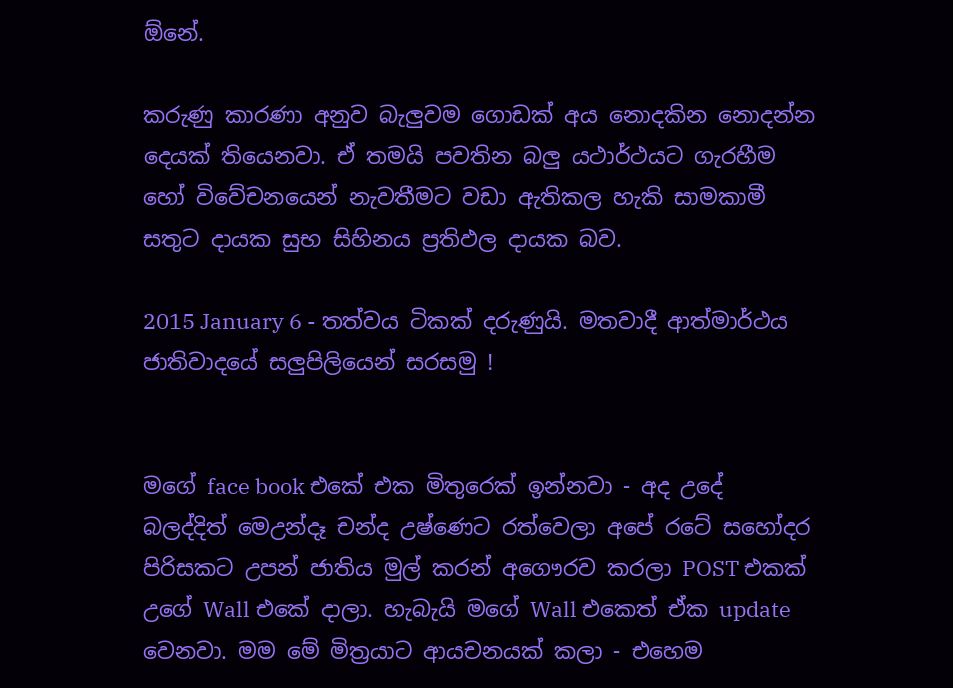ඕනේ.

කරුණු කාරණා අනුව බැලුවම ගොඩක් අය නොදකින නොදන්න දෙයක් තියෙනවා. ඒ තමයි පවතින බලු යථාර්ථයට ගැරහීම හෝ විවේචනයෙන් නැවතීමට වඩා ඇතිකල හැකි සාමකාමී සතුට දායක සුභ සිහිනය ප්‍රතිඵල දායක බව.

2015 January 6 - තත්වය ටිකක් දරුණුයි. මතවාදී ආත්මාර්ථය ජාතිවාදයේ සලුපිලියෙන් සරසමු !


මගේ face book එකේ එක මිතුරෙක් ඉන්නවා - අද උදේ බලද්දිත් මෙඋන්දෑ චන්ද උෂ්ණෙට රත්වෙලා අපේ රටේ සහෝදර පිරිසකට උපන් ජාතිය මුල් කරන් අගෞරව කරලා POST එකක් උගේ Wall එකේ දාලා. හැබැයි මගේ Wall එකෙත් ඒක update වෙනවා. මම මේ මිත්‍රයාට ආයචනයක් කලා - එහෙම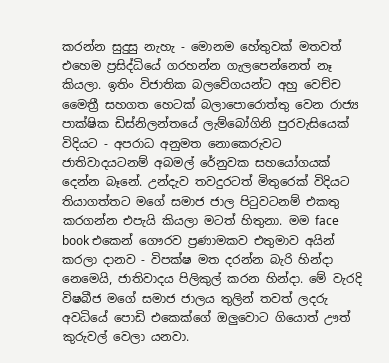කරන්න සුදුසු නැහැ - මොනම හේතුවක් මතවත් එහෙම ප්‍රසිද්ධියේ ගරහන්න ගැලපෙන්නෙත් නෑ කියලා. ඉතිං විජාතික බලවේගයන්ට අහු වෙච්ච මෛත්‍රී සහගත හෙටක් බලාපොරොත්තු වෙන රාජ්‍ය පාක්ෂික ඩිස්නිලන්තයේ ලැම්බෝගිනි පුරවැසියෙක් විදියට - අපරාධ අනුමත නොකෙරුවට ජාතිවාදයටනම් අබමල් රේනුවක සහයෝගයක් දෙන්න බෑනේ. උන්දැව තවදුරටත් මිතුරෙක් විදියට තියාගත්තට මගේ සමාජ ජාල පිටුවටනම් එකතු කරගන්න එපැයි කියලා මටත් හිතුනා. මම face book එකෙන් ගෞරව ප්‍රණාමකව එතුමාව අයින් කරලා දානව - විපක්ෂ මත දරන්න බැරි හින්දා නෙමෙයි, ජාතිවාදය පිලිකුල් කරන හින්දා. මේ වැරදි විෂබීජ මගේ සමාජ ජාලය තුලින් තවත් ලදරු අවධියේ පොඩි එකෙක්ගේ ඔලුවොට ගියොත් ඌත් කුරුවල් වෙලා යනවා.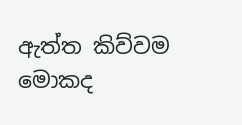ඇත්ත කිව්වම මොකද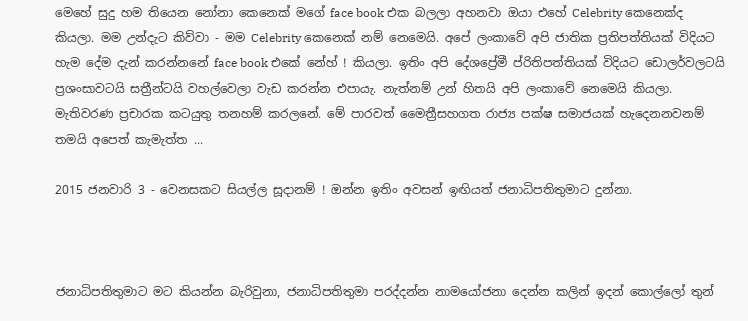මෙහේ සුදු හම තියෙන නෝනා කෙනෙක් මගේ face book එක බලලා අහනවා ඔයා එහේ Celebrity කෙනෙක්ද කියලා. මම උන්දැට කිව්වා - මම Celebrity කෙනෙක් නම් නෙමෙයි. අපේ ලංකාවේ අපි ජාතික ප්‍රතිපත්තියක් විදියට හැම දේම දැන් කරන්නනේ face book එකේ නේහ් ! කියලා. ඉතිං අපි දේශප්‍රේමී ප්රිතිපත්තියක් විදියට ඩොලර්වලටයි ප්‍රශංසාවටයි සත්‍රීන්ටයි වහල්වෙලා වැඩ කරන්න එපායැ. නැත්නම් උන් හිතයි අපි ලංකාවේ නෙමෙයි කියලා.
මැතිවරණ ප්‍රචාරක කටයුතු තනහම් කරලනේ. මේ පාරවත් මෛත්‍රීසහගත රාජ්‍ය පක්ෂ සමාජයක් හැදෙනනවනම් තමයි අපෙත් කැමැත්ත ...

2015 ජනවාරි 3 - වෙනසකට සියල්ල සූදානම් ! ඔන්න ඉතිං අවසන් ඉඟියත් ජනාධිපතිතුමාට දුන්නා.



ජනාධිපතිතුමාට මට කියන්න බැරිවුනා, ජනාධිපතිතුමා පරද්දන්න නාමයෝජනා දෙන්න කලින් ඉදන් කොල්ලෝ තුන්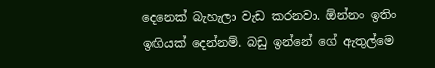දෙනෙක් බැහැලා වැඩ කරනවා. ඕන්නං ඉතිං ඉඟියක් දෙන්නම්. බඩු ඉන්නේ ගේ ඇතුල්‍මෙ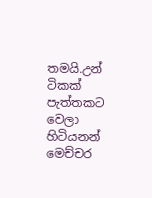තමයි.උන් ටිකක් පැත්තකට වෙලා හිටියනන් මෙච්චර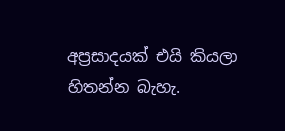අප්‍රසාදයක් එයි කියලා හිතන්න බැහැ.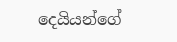දෙයියන්ගේ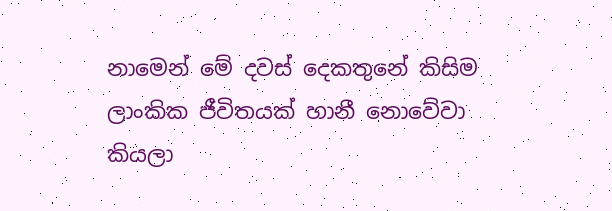නාමෙන් මේ දවස් දෙකතුනේ කිසිම ලාංකික ජීවිතයක් හානී නොවේවා කියලා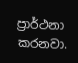ප්‍රාර්ථනා කරනවා.